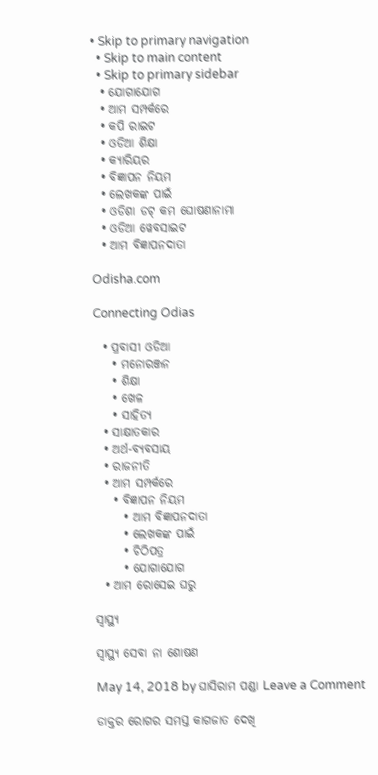• Skip to primary navigation
  • Skip to main content
  • Skip to primary sidebar
  • ଯୋଗାଯୋଗ
  • ଆମ ସମ୍ପର୍କରେ
  • କପି ରାଇଟ
  • ଓଡିଆ ଶିକ୍ଷା
  • କ୍ୟାରିୟର
  • ବିଜ୍ଞାପନ ନିୟମ
  • ଲେଖକଙ୍କ ପାଇଁ
  • ଓଡିଶା ଡଟ୍ କମ ଘୋଷଣାନାମା
  • ଓଡିଆ ୱେବସାଇଟ
  • ଆମ ବିଜ୍ଞାପନଦାତା

Odisha.com

Connecting Odias

  • ପ୍ରବାସୀ ଓଡିଆ
    • ମନୋରଞ୍ଜନ
    • ଶିକ୍ଷା
    • ଖେଳ
    • ସାହିତ୍ୟ
  • ସାକ୍ଷାତକାର
  • ଅର୍ଥ-ବ୍ୟବସାୟ
  • ରାଜନୀତି
  • ଆମ ସମ୍ପର୍କରେ
    • ବିଜ୍ଞାପନ ନିୟମ
      • ଆମ ବିଜ୍ଞାପନଦାତା
      • ଲେଖକଙ୍କ ପାଇଁ
      • ଚିଠିପତ୍ର
      • ଯୋଗାଯୋଗ
  • ଆମ ରୋସେଇ ଘରୁ

ସ୍ୱାସ୍ଥ୍ୟ

ସ୍ୱାସ୍ଥ୍ୟ ସେବା ନା ଶୋଷଣ

May 14, 2018 by ଘାସିରାମ ପଣ୍ଡା Leave a Comment

ଡାକ୍ତର ରୋଗର ସମସ୍ତ କାଗଜାତ ଦେଖି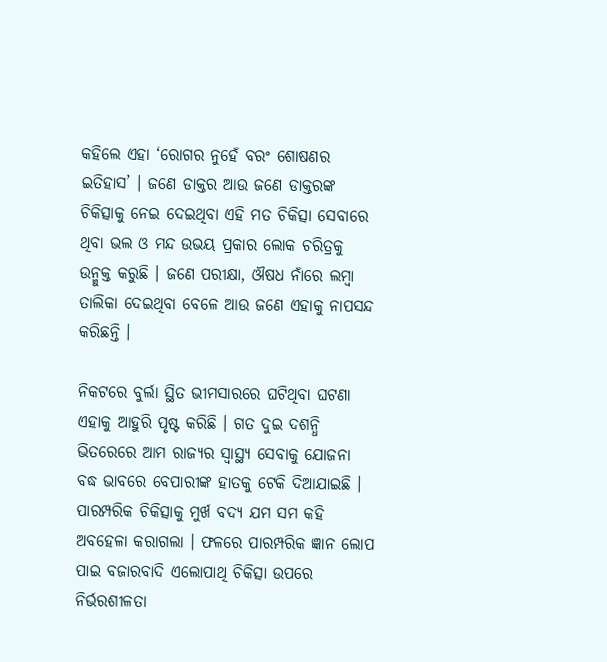କହିଲେ ଏହା ‘ରୋଗର ନୁହେଁ ବରଂ ଶୋଷଣର ଇତିହାସ’ । ଜଣେ ଡାକ୍ତର ଆଉ ଜଣେ ଡାକ୍ତରଙ୍କ ଚିକିତ୍ସାକୁ ନେଇ ଦେଇଥିବା ଏହି ମତ ଚିକିତ୍ସା ସେବାରେ ଥିବା ଭଲ ଓ ମନ୍ଦ ଉଭୟ ପ୍ରକାର ଲୋକ ଚରିତ୍ରକୁ ଉନ୍ମୁକ୍ତ କରୁଛି । ଜଣେ ପରୀକ୍ଷା, ଔଷଧ ନାଁରେ ଲମ୍ବା ତାଲିକା ଦେଇଥିବା ବେଳେ ଆଉ ଜଣେ ଏହାକୁ ନାପସନ୍ଦ କରିଛନ୍ତି ।

ନିକଟରେ ବୁର୍ଲା ସ୍ଥିତ ଭୀମସାରରେ ଘଟିଥିବା ଘଟଣା ଏହାକୁ ଆହୁରି ପୃଷ୍ଟ କରିଛି । ଗତ ଦୁଇ ଦଶନ୍ଧି ଭିତରେରେ ଆମ ରାଜ୍ୟର ସ୍ୱାସ୍ଥ୍ୟ ସେବାକୁ ଯୋଜନା ବଦ୍ଧ ଭାବରେ ବେପାରୀଙ୍କ ହାତକୁ ଟେକି ଦିଆଯାଇଛି । ପାରମ୍ପରିକ ଚିକିତ୍ସାକୁ ମୁର୍ଖ ବଦ୍ୟ ଯମ ସମ କହି ଅବହେଳା କରାଗଲା । ଫଳରେ ପାରମ୍ପରିକ ଜ୍ଞାନ ଲୋପ ପାଇ ବଜାରବାଦି ଏଲୋପାଥି ଚିକିତ୍ସା ଉପରେ ନିର୍ଭରଶୀଳତା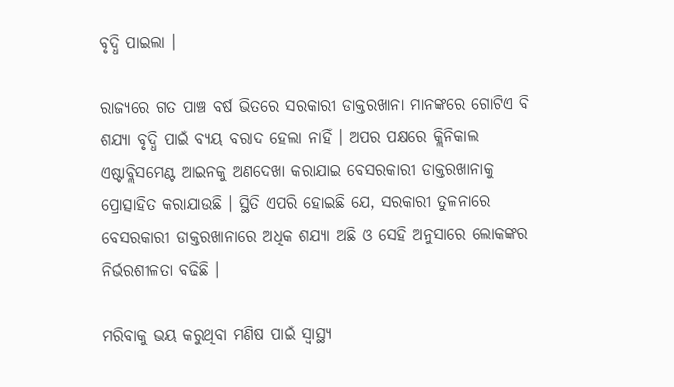ବୃଦ୍ଧି ପାଇଲା ।

ରାଜ୍ୟରେ ଗତ ପାଞ୍ଚ ବର୍ଷ ଭିତରେ ସରକାରୀ ଡାକ୍ତରଖାନା ମାନଙ୍କରେ ଗୋଟିଏ ବି ଶଯ୍ୟା ବୃଦ୍ଧି ପାଇଁ ବ୍ୟୟ ବରାଦ ହେଲା ନାହିଁ । ଅପର ପକ୍ଷରେ କ୍ଲିନିକାଲ ଏଷ୍ଟାବ୍ଲିସମେଣ୍ଟ ଆଇନକୁ ଅଣଦେଖା କରାଯାଇ ବେସରକାରୀ ଡାକ୍ତରଖାନାକୁ ପ୍ରୋତ୍ସାହିତ କରାଯାଉଛି । ସ୍ଥିତି ଏପରି ହୋଇଛି ଯେ, ସରକାରୀ ତୁଳନାରେ ବେସରକାରୀ ଡାକ୍ତରଖାନାରେ ଅଧିକ ଶଯ୍ୟା ଅଛି ଓ ସେହି ଅନୁସାରେ ଲୋକଙ୍କର ନିର୍ଭରଶୀଳତା ବଢିଛି ।

ମରିବାକୁ ଭୟ କରୁଥିବା ମଣିଷ ପାଇଁ ସ୍ୱାସ୍ଥ୍ୟ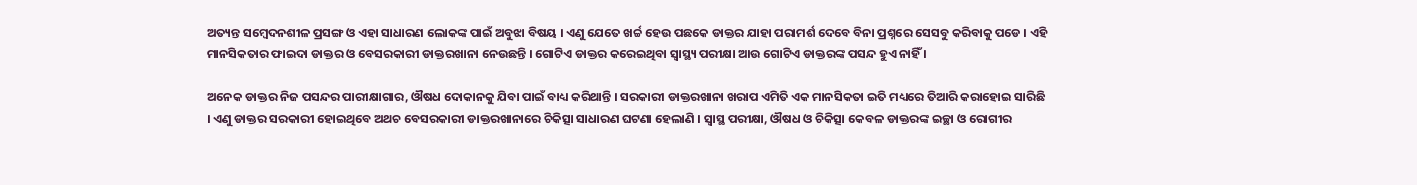ଅତ୍ୟନ୍ତ ସମ୍ବେଦନଶୀଳ ପ୍ରସଙ୍ଗ ଓ ଏହା ସାଧାରଣ ଲୋକଙ୍କ ପାଇଁ ଅବୁଝା ବିଷୟ । ଏଣୁ ଯେତେ ଖର୍ଚ୍ଚ ହେଉ ପଛକେ ଡାକ୍ତର ଯାହା ପରାମର୍ଶ ଦେବେ ବିନା ପ୍ରଶ୍ନରେ ସେସବୁ କରିବାକୁ ପଡେ । ଏହି ମାନସିକତାର ଫାଇଦା ଡାକ୍ତର ଓ ବେସରକାରୀ ଡାକ୍ତରଖାନା ନେଉଛନ୍ତି । ଗୋଟିଏ ଡାକ୍ତର କରେଇଥିବା ସ୍ୱାସ୍ଥ୍ୟ ପରୀକ୍ଷା ଆଉ ଗୋଟିଏ ଡାକ୍ତରଙ୍କ ପସନ୍ଦ ହୁଏ ନାହିଁ ।

ଅନେକ ଡାକ୍ତର ନିଜ ପସନ୍ଦର ପାରୀକ୍ଷାଗାର, ଔଷଧ ଦୋକାନକୁ ଯିବା ପାଇଁ ବାଧ୍ୟ କରିଥାନ୍ତି । ସରକାରୀ ଡାକ୍ତରଖାନା ଖରାପ ଏମିତି ଏକ ମାନସିକତା ଇତି ମଧ୍ୟରେ ତିଆରି କରାହୋଇ ସାରିଛି । ଏଣୁ ଡାକ୍ତର ସରକାରୀ ହୋଇଥିବେ ଅଥଚ ବେସରକାରୀ ଡାକ୍ତରଖାନାରେ ଚିକିତ୍ସା ସାଧାରଣ ଘଟଣା ହେଲାଣି । ସ୍ୱାସ୍ଥ ପରୀକ୍ଷା, ଔଷଧ ଓ ଚିକିତ୍ସା କେବଳ ଡାକ୍ତରଙ୍କ ଇଚ୍ଛା ଓ ରୋଗୀର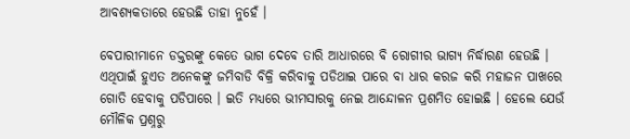ଆବଶ୍ୟକତାରେ ହେଉଛି ତାହା ନୁହେଁ ।

ବେପାରୀମାନେ ଡକ୍ତରଙ୍କୁ କେତେ ଭାଗ ଦେବେ ତାରି ଆଧାରରେ ବି ରୋଗୀର ଭାଗ୍ୟ ନିର୍ଦ୍ଧାରଣ ହେଉଛି । ଏଥିପାଇଁ ହୁଏତ ଅନେକଙ୍କୁ ଜମିବାଡି ବିକ୍ରି କରିବାକୁ ପଡିଥାଇ ପାରେ ବା ଧାର କରଜ କରି ମହାଜନ ପାଖରେ ଗୋତି ହେବାକୁ ପଡିପାରେ । ଇତି ମଧ୍ୟରେ ଭୀମସାରକୁ ନେଇ ଆନ୍ଦୋଳନ ପ୍ରଶମିତ ହୋଇଛି । ହେଲେ ଯେଉଁ ମୌଳିକ ପ୍ରଶ୍ନରୁ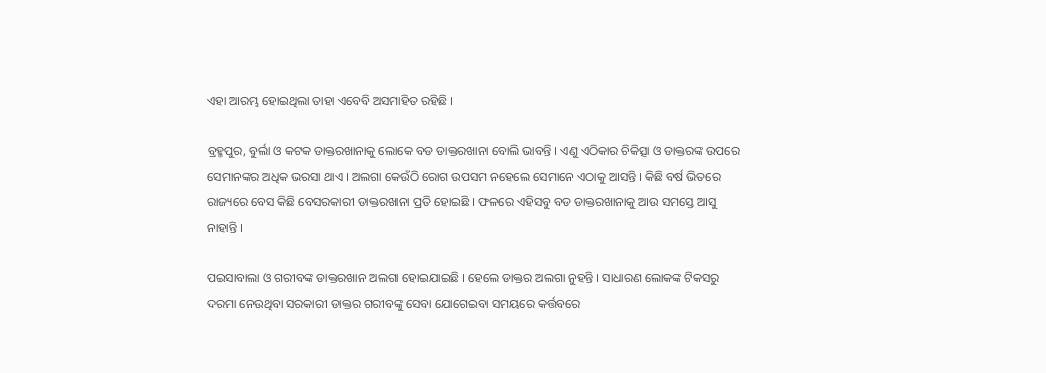ଏହା ଆରମ୍ଭ ହୋଇଥିଲା ତାହା ଏବେବି ଅସମାହିତ ରହିଛି ।

ବ୍ରହ୍ମପୁର, ବୁର୍ଲା ଓ କଟକ ଡାକ୍ତରଖାନାକୁ ଲୋକେ ବଡ ଡାକ୍ତରଖାନା ବୋଲି ଭାବନ୍ତି । ଏଣୁ ଏଠିକାର ଚିକିତ୍ସା ଓ ଡାକ୍ତରଙ୍କ ଉପରେ ସେମାନଙ୍କର ଅଧିକ ଭରସା ଥାଏ । ଅଲଗା କେଉଁଠି ରୋଗ ଉପସମ ନହେଲେ ସେମାନେ ଏଠାକୁ ଆସନ୍ତି । କିଛି ବର୍ଷ ଭିତରେ ରାଜ୍ୟରେ ବେସ କିଛି ବେସରକାରୀ ଡାକ୍ତରଖାନା ପ୍ରତି ହୋଇଛି । ଫଳରେ ଏହିସବୁ ବଡ ଡାକ୍ତରଖାନାକୁ ଆଉ ସମସ୍ତେ ଆସୁ ନାହାନ୍ତି ।

ପଇସାବାଲା ଓ ଗରୀବଙ୍କ ଡାକ୍ତରଖାନ ଅଲଗା ହୋଇଯାଇଛି । ହେଲେ ଡାକ୍ତର ଅଲଗା ନୁହନ୍ତି । ସାଧାରଣ ଲୋକଙ୍କ ଟିକସରୁ ଦରମା ନେଉଥିବା ସରକାରୀ ଡାକ୍ତର ଗରୀବଙ୍କୁ ସେବା ଯୋଗେଇବା ସମୟରେ କର୍ତ୍ତବରେ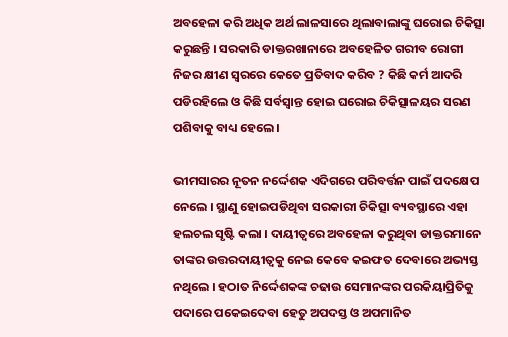ଅବହେଳା କରି ଅଧିକ ଅର୍ଥ ଲାଳସାରେ ଥିଲାବାଲାଙ୍କୁ ଘରୋଇ ଚିକିତ୍ସା କରୁଛନ୍ତି । ସରକାରି ଡାକ୍ତରଖାନାରେ ଅବହେଳିତ ଗରୀବ ରୋଗୀ ନିଜର କ୍ଷୀଣ ସ୍ୱରରେ କେତେ ପ୍ରତିବାଦ କରିବ ? କିଛି କର୍ମ ଆଦରି ପଡିରହିଲେ ଓ କିଛି ସର୍ବସ୍ୱାନ୍ତ ହୋଇ ଘରୋଇ ଚିକିତ୍ସାଳୟର ସରଣ ପଶିବାକୁ ବାଧ୍ୟ ହେଲେ ।

ଭୀମସାରର ନୂତନ ନର୍ଦ୍ଦେଶକ ଏଦିଗରେ ପରିବର୍ତ୍ତନ ପାଇଁ ପଦକ୍ଷେପ ନେଲେ । ସ୍ଥାଣୁ ହୋଇପଡିଥିବା ସରକାରୀ ଚିକିତ୍ସା ବ୍ୟବସ୍ଥାରେ ଏହା ହଲଚଲ ସୃଷ୍ଟି କଲା । ଦାୟୀତ୍ୱରେ ଅବହେଳା କରୁଥିବା ଡାକ୍ତରମାନେ ତାଙ୍କର ଉତ୍ତରଦାୟୀତ୍ୱକୁ ନେଇ କେବେ କଇଫତ ଦେବାରେ ଅଭ୍ୟସ୍ତ ନଥିଲେ । ହଠାତ ନିର୍ଦ୍ଦେଶକଙ୍କ ଚଢାଉ ସେମାନଙ୍କର ପରକିୟାପ୍ରିତିକୁ ପଦାରେ ପକେଇଦେବା ହେତୁ ଅପଦସ୍ତ ଓ ଅପମାନିତ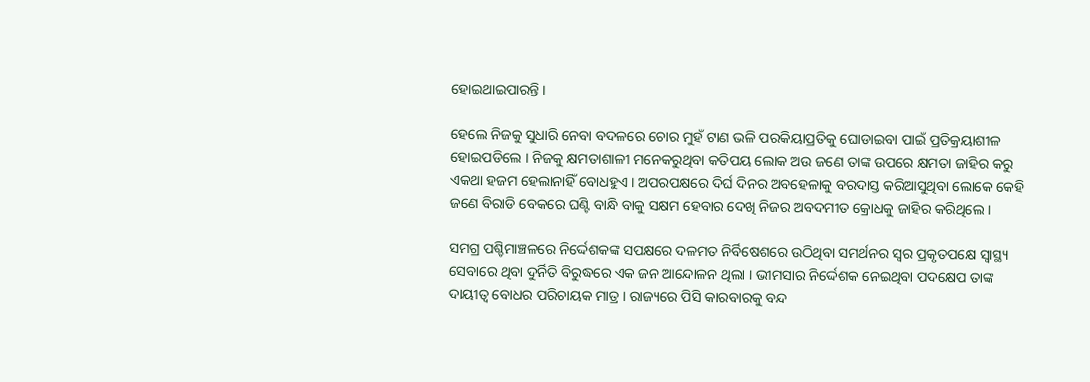ହୋଇଥାଇପାରନ୍ତି ।

ହେଲେ ନିଜକୁ ସୁଧାରି ନେବା ବଦଳରେ ଚୋର ମୁହଁ ଟାଣ ଭଳି ପରକିୟାପ୍ରତିକୁ ଘୋଡାଇବା ପାଇଁ ପ୍ରତିକ୍ରୟାଶୀଳ ହୋଇପଡିଲେ । ନିଜକୁ କ୍ଷମତାଶାଳୀ ମନେକରୁଥିବା କତିପୟ ଲୋକ ଅଉ ଜଣେ ତାଙ୍କ ଉପରେ କ୍ଷମତା ଜାହିର କରୁ ଏକଥା ହଜମ ହେଲାନାହିଁ ବୋଧହୁଏ । ଅପରପକ୍ଷରେ ଦିର୍ଘ ଦିନର ଅବହେଳାକୁ ବରଦାସ୍ତ କରିଆସୁଥିବା ଲୋକେ କେହି ଜଣେ ବିରାଡି ବେକରେ ଘଣ୍ଟି ବାନ୍ଧି ବାକୁ ସକ୍ଷମ ହେବାର ଦେଖି ନିଜର ଅବଦମୀତ କ୍ରୋଧକୁ ଜାହିର କରିଥିଲେ ।

ସମଗ୍ର ପଶ୍ଚିମାଞ୍ଚଳରେ ନିର୍ଦ୍ଦେଶକଙ୍କ ସପକ୍ଷରେ ଦଳମତ ନିର୍ବିଷେଶରେ ଉଠିଥିବା ସମର୍ଥନର ସ୍ୱର ପ୍ରକୃତପକ୍ଷେ ସ୍ୱାସ୍ଥ୍ୟ ସେବାରେ ଥିବା ଦୁର୍ନିତି ବିରୁଦ୍ଧରେ ଏକ ଜନ ଆନ୍ଦୋଳନ ଥିଲା । ଭୀମସାର ନିର୍ଦ୍ଦେଶକ ନେଇଥିବା ପଦକ୍ଷେପ ତାଙ୍କ ଦାୟୀତ୍ୱ ବୋଧର ପରିଚାୟକ ମାତ୍ର । ରାଜ୍ୟରେ ପିସି କାରବାରକୁ ବନ୍ଦ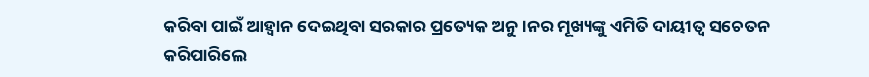କରିବା ପାଇଁ ଆହ୍ୱାନ ଦେଇଥିବା ସରକାର ପ୍ରତ୍ୟେକ ଅନୁ ।ନର ମୂଖ୍ୟଙ୍କୁ ଏମିତି ଦାୟୀତ୍ୱ ସଚେତନ କରିପାରିଲେ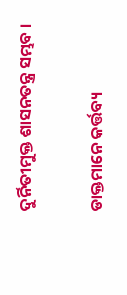ଦୁର୍ନିତୀମୁକ୍ତ ଶାସନତନ୍ତ୍ର ସମ୍ଭବ ।

ଡାକ୍ତମାନେ କର୍ତ୍ତବ୍ୟ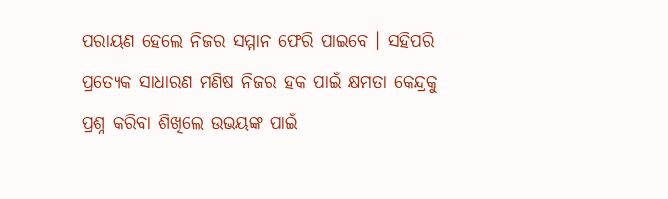ପରାୟଣ ହେଲେ ନିଜର ସମ୍ମାନ ଫେରି ପାଇବେ । ସହିପରି ପ୍ରତ୍ୟେକ ସାଧାରଣ ମଣିଷ ନିଜର ହକ ପାଇଁ କ୍ଷମତା କେନ୍ଦ୍ରକୁ ପ୍ରଶ୍ନ କରିବା ଶିଖିଲେ ଉଭୟଙ୍କ ପାଇଁ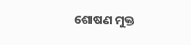ଶୋଷଣ ମୁକ୍ତ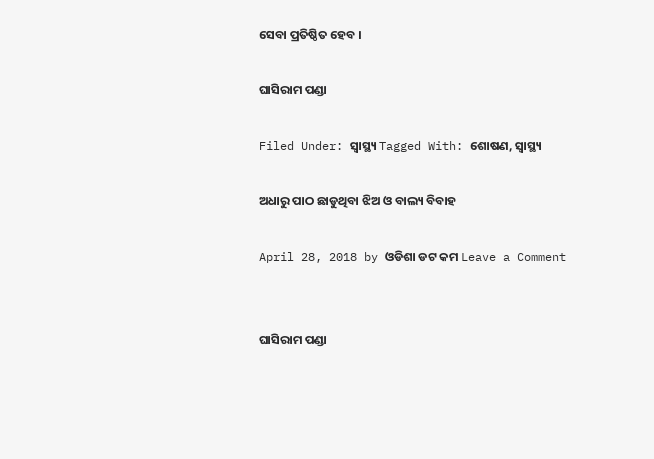ସେବା ପ୍ରତିଷ୍ଠିତ ହେବ ।

ଘାସିରାମ ପଣ୍ଡା

Filed Under: ସ୍ୱାସ୍ଥ୍ୟ Tagged With: ଶୋଷଣ, ସ୍ୱାସ୍ଥ୍ୟ

ଅଧାରୁ ପାଠ ଛାଡୁଥିବା ଝିଅ ଓ ବାଲ୍ୟ ବିବାହ

April 28, 2018 by ଓଡିଶା ଡଟ କମ Leave a Comment


ଘାସିରାମ ପଣ୍ଡା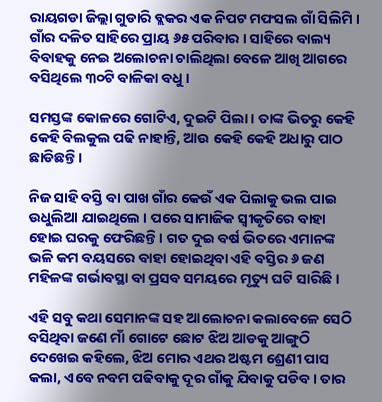ରାୟଗଡା ଜିଲ୍ଲା ଗୁଡାରି ବ୍ଲକର ଏକ ନିପଟ ମଫସଲ ଗାଁ ସିଲିମି । ଗାଁର ଦଳିତ ସାହିରେ ପ୍ରାୟ ୬୫ ପରିବାର । ସାହିରେ ବାଲ୍ୟ ବିବାହକୁ ନେଇ ଅଲୋଚନା ଚାଲିଥିଲା ବେଳେ ଆଖି ଆଗରେ ବସିଥିଲେ ୩୦ଟି ବାଳିକା ବଧୁ ।

ସମସ୍ତଙ୍କ କୋଳରେ ଗୋଟିଏ, ଦୁଇଟି ପିଲା । ତାଙ୍କ ଭିତରୁ କେହି କେହି ବିଲକୁଲ ପଢି ନାହାନ୍ତି, ଆଉ କେହି କେହି ଅଧାରୁ ପାଠ ଛାଡିଛନ୍ତି ।

ନିଜ ସାହି ବସ୍ତି ବା ପାଖ ଗାଁର କେଉଁ ଏକ ପିଲାକୁ ଭଲ ପାଇ ଉଧୁଲିଆ ଯାଇଥିଲେ । ପରେ ସାମାଜିକ ସ୍ୱୀକୃତିରେ ବାହା ହୋଇ ଘରକୁ ଫେରିଛନ୍ତି । ଗତ ଦୁଇ ବର୍ଷ ଭିତରେ ଏମାନଙ୍କ ଭଳି କମ ବୟସରେ ବାହା ହୋଇଥିବା ଏହି ବସ୍ତିର ୬ ଜଣ ମହିଳଙ୍କ ଗର୍ଭାବସ୍ଥା ବା ପ୍ରସବ ସମୟରେ ମୃତ୍ୟୁ ଘଟି ସାରିଛି ।

ଏହି ସବୁ କଥା ସେମାନଙ୍କ ସହ ଆଲୋଚନା କଲାବେଳେ ସେଠି ବସିଥିବା ଜଣେ ମାଁ ଗୋଟେ ଛୋଟ ଝିଅ ଆଡକୁ ଆଙ୍ଗୁଠି ଦେଖେଇ କହିଲେ, ଝିଅ ମୋର ଏଥର ଅଷ୍ଟମ ଶ୍ରେଣୀ ପାସ କଲା, ଏବେ ନବମ ପଢିବାକୁ ଦୂର ଗାଁକୁ ଯିବାକୁ ପଡିବ । ତାର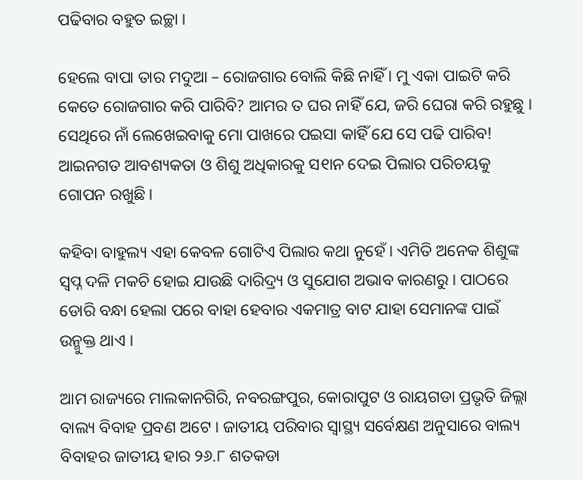ପଢିବାର ବହୁତ ଇଚ୍ଛା ।

ହେଲେ ବାପା ତାର ମଦୁଆ – ରୋଜଗାର ବୋଲି କିଛି ନାହିଁ । ମୁ ଏକା ପାଇଟି କରି କେତେ ରୋଜଗାର କରି ପାରିବି? ଆମର ତ ଘର ନାହିଁ ଯେ, ଜରି ଘେରା କରି ରହୁଛୁ । ସେଥିରେ ନାଁ ଲେଖେଇବାକୁ ମୋ ପାଖରେ ପଇସା କାହିଁ ଯେ ସେ ପଢି ପାରିବ! ଆଇନଗତ ଆବଶ୍ୟକତା ଓ ଶିଶୁ ଅଧିକାରକୁ ସ୧ାନ ଦେଇ ପିଲାର ପରିଚୟକୁ ଗୋପନ ରଖୁଛି ।

କହିବା ବାହୁଲ୍ୟ ଏହା କେବଳ ଗୋଟିଏ ପିଲାର କଥା ନୁହେଁ । ଏମିତି ଅନେକ ଶିଶୁଙ୍କ ସ୍ୱପ୍ନ ଦଳି ମକଚି ହୋଇ ଯାଉଛି ଦାରିଦ୍ର୍ୟ ଓ ସୁଯୋଗ ଅଭାବ କାରଣରୁ । ପାଠରେ ଡୋରି ବନ୍ଧା ହେଲା ପରେ ବାହା ହେବାର ଏକମାତ୍ର ବାଟ ଯାହା ସେମାନଙ୍କ ପାଇଁ ଉନ୍ମୁକ୍ତ ଥାଏ ।

ଆମ ରାଜ୍ୟରେ ମାଲକାନଗିରି, ନବରଙ୍ଗପୁର, କୋରାପୁଟ ଓ ରାୟଗଡା ପ୍ରଭୃତି ଜିଲ୍ଲା ବାଲ୍ୟ ବିବାହ ପ୍ରବଣ ଅଟେ । ଜାତୀୟ ପରିବାର ସ୍ୱାସ୍ଥ୍ୟ ସର୍ବେକ୍ଷଣ ଅନୁସାରେ ବାଲ୍ୟ ବିବାହର ଜାତୀୟ ହାର ୨୬.୮ ଶତକଡା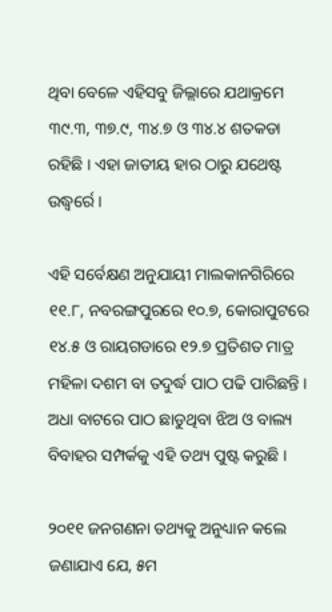ଥିବା ବେଳେ ଏହିସବୁ ଜିଲ୍ଲାରେ ଯଥାକ୍ରମେ ୩୯.୩, ୩୭.୯, ୩୪.୭ ଓ ୩୪.୪ ଶତକଡା ରହିଛି । ଏହା ଜାତୀୟ ହାର ଠାରୁ ଯଥେଷ୍ଟ ଉଦ୍ଧ୍ୱର୍ରେ ।

ଏହି ସର୍ବେକ୍ଷଣ ଅନୁଯାୟୀ ମାଲକାନଗିରିରେ ୧୧.୮, ନବରଙ୍ଗପୁରରେ ୧୦.୭, କୋରାପୁଟରେ ୧୪.୫ ଓ ରାୟଗଡାରେ ୧୨.୭ ପ୍ରତିଶତ ମାତ୍ର ମହିଳା ଦଶମ ବା ତଦୁର୍ଦ୍ଧ ପାଠ ପଢି ପାରିଛନ୍ତି । ଅଧା ବାଟରେ ପାଠ ଛାଡୁଥିବା ଝିଅ ଓ ବାଲ୍ୟ ବିବାହର ସମ୍ପର୍କକୁ ଏହି ତଥ୍ୟ ପୁଷ୍ଟ କରୁଛି ।

୨୦୧୧ ଜନଗଣନା ତଥ୍ୟକୁ ଅନୁଧ୍ୟାନ କଲେ ଜଣାଯାଏ ଯେ, ୫ମ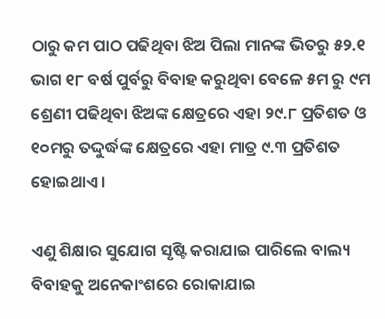ଠାରୁ କମ ପାଠ ପଢିଥିବା ଝିଅ ପିଲା ମାନଙ୍କ ଭିତରୁ ୫୨.୧ ଭାଗ ୧୮ ବର୍ଷ ପୁର୍ବରୁ ବିବାହ କରୁଥିବା ବେଳେ ୫ମ ରୁ ୯ମ ଶ୍ରେଣୀ ପଢିଥିବା ଝିଅଙ୍କ କ୍ଷେତ୍ରରେ ଏହା ୨୯.୮ ପ୍ରତିଶତ ଓ ୧୦ମରୁ ତଦ୍ଦୁର୍ଦ୍ଧଙ୍କ କ୍ଷେତ୍ରରେ ଏହା ମାତ୍ର ୯.୩ ପ୍ରତିଶତ ହୋଇଥାଏ ।

ଏଣୁ ଶିକ୍ଷାର ସୁଯୋଗ ସୃଷ୍ଟି କରାଯାଇ ପାରିଲେ ବାଲ୍ୟ ବିବାହକୁ ଅନେକାଂଶରେ ରୋକାଯାଇ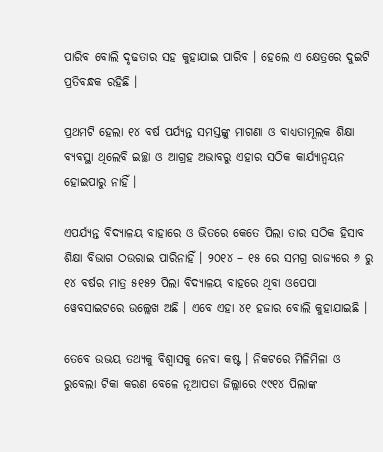ପାରିବ ବୋଲି ଦୃଢତାର ସହ କୁହାଯାଇ ପାରିବ । ହେଲେ ଏ କ୍ଷେତ୍ରରେ ଦୁଇଟି ପ୍ରତିବନ୍ଧକ ରହିଛି ।

ପ୍ରଥମଟି ହେଲା ୧୪ ବର୍ଷ ପର୍ଯ୍ୟନ୍ତ ସମସ୍ତଙ୍କୁ ମାଗଣା ଓ ବାଧ୍ୟତାମୂଲକ ଶିକ୍ଷା ବ୍ୟବସ୍ଥା ଥିଲେବି ଇଚ୍ଛା ଓ ଆଗ୍ରହ ଅଭାବରୁ ଏହାର ସଠିକ କାର୍ଯ୍ୟାନ୍ୱୟନ ହୋଇପାରୁ ନାହିଁ ।

ଏପର୍ଯ୍ୟନ୍ତ ବିଦ୍ୟାଳୟ ବାହାରେ ଓ ଭିତରେ କେତେ ପିଲା ତାର ସଠିକ ହିସାବ ଶିକ୍ଷା ବିଭାଗ ଠଉରାଇ ପାରିନାହିଁ । ୨୦୧୪ – ୧୫ ରେ ସମଗ୍ର ରାଜ୍ୟରେ ୬ ରୁ ୧୪ ବର୍ଷର ମାତ୍ର ୫୧୫୨ ପିଲା ବିଦ୍ୟାଳୟ ବାହରେ ଥିବା ଓପେପା ୱେବସାଇଟରେ ଉଲ୍ଲେଖ ଅଛି । ଏବେ ଏହା ୪୧ ହଜାର ବୋଲି କୁହାଯାଇଛି ।

ତେବେ ଉଭୟ ତଥ୍ୟକୁ ବିଶ୍ୱାସକୁ ନେବା କଷ୍ଟ । ନିକଟରେ ମିଳିମିଳା ଓ ରୁବେଲା ଟିକା କରଣ ବେଳେ ନୂଆପଡା ଜିଲ୍ଲାରେ ୯୯୧୪ ପିଲାଙ୍କ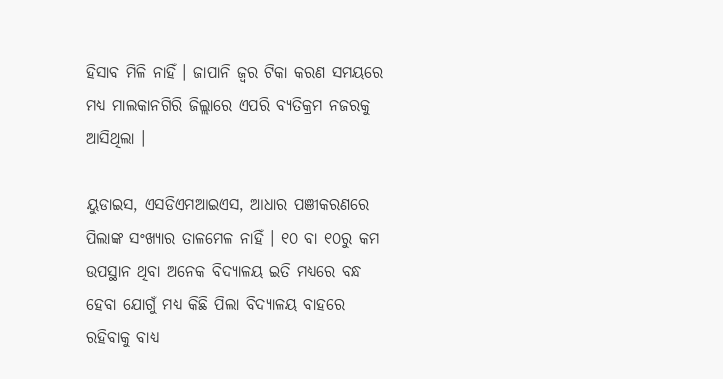ହିସାବ ମିଳି ନାହିଁ । ଜାପାନି ଜ୍ୱର ଟିକା କରଣ ସମୟରେ ମଧ୍ୟ ମାଲକାନଗିରି ଜିଲ୍ଲାରେ ଏପରି ବ୍ୟତିକ୍ରମ ନଜରକୁ ଆସିଥିଲା ।

ୟୁଡାଇସ, ଏସଡିଏମଆଇଏସ, ଆଧାର ପଞୀକରଣରେ ପିଲାଙ୍କ ସଂଖ୍ୟାର ତାଳମେଳ ନାହିଁ । ୧୦ ବା ୧୦ରୁ କମ ଉପସ୍ଥାନ ଥିବା ଅନେକ ବିଦ୍ୟାଳୟ ଇତି ମଧ୍ୟରେ ବନ୍ଧ ହେବା ଯୋଗୁଁ ମଧ୍ୟ କିଛି ପିଲା ବିଦ୍ୟାଳୟ ବାହରେ ରହିବାକୁ ବାଧ୍ୟ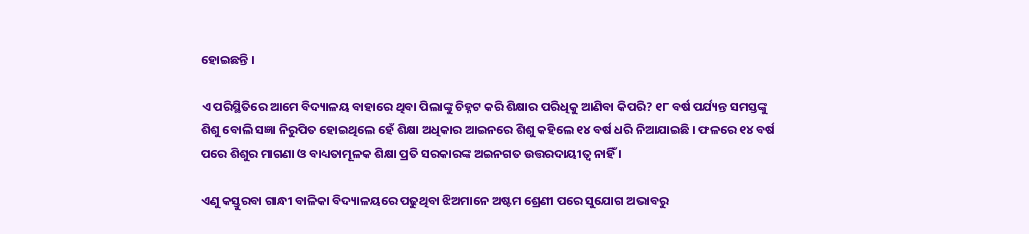ହୋଇଛନ୍ତି ।

ଏ ପରିସ୍ଥିତିରେ ଆମେ ବିଦ୍ୟାଳୟ ବାହାରେ ଥିବା ପିଲାଙ୍କୁ ଚିହ୍ନଟ କରି ଶିକ୍ଷାର ପରିଧିକୁ ଆଣିବା କିପରି? ୧୮ ବର୍ଷ ପର୍ଯ୍ୟନ୍ତ ସମସ୍ତଙ୍କୁ ଶିଶୁ ବୋଲି ସଜ୍ଞା ନିରୁପିତ ହୋଇଥିଲେ ହେଁ ଶିକ୍ଷା ଅଧିକାର ଆଇନରେ ଶିଶୁ କହିଲେ ୧୪ ବର୍ଷ ଧରି ନିଆଯାଇଛି । ଫଳରେ ୧୪ ବର୍ଷ ପରେ ଶିଶୁର ମାଗଣା ଓ ବାଧ୍ୟତାମୂଳକ ଶିକ୍ଷା ପ୍ରତି ସରକାରଙ୍କ ଅଇନଗତ ଉତ୍ତରଦାୟୀତ୍ୱ ନାହିଁ ।

ଏଣୁ କସ୍ତୁରବା ଗାନ୍ଧୀ ବାଳିକା ବିଦ୍ୟାଳୟରେ ପଢୁଥିବା ଝିଅମାନେ ଅଷ୍ଟମ ଶ୍ରେଣୀ ପରେ ସୁଯୋଗ ଅଭାବରୁ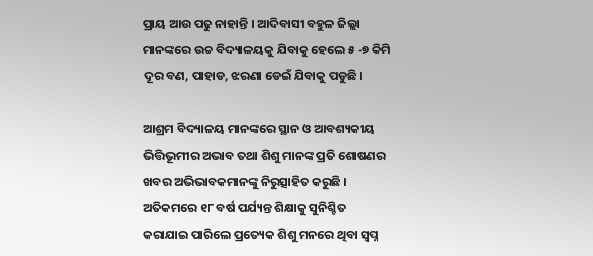ପ୍ରାୟ ଆଉ ପଢୁ ନାହାନ୍ତି । ଆଦିବାସୀ ବହୁଳ ଜିଲ୍ଲା ମାନଙ୍କରେ ଉଚ୍ଚ ବିଦ୍ୟାଳୟକୁ ଯିବାକୁ ହେଲେ ୫ -୭ କିମି ଦୂର ବଣ, ପାହାଡ, ଝରଣା ଡେଇଁ ଯିବାକୁ ପଡୁଛି ।

ଆଶ୍ରମ ବିଦ୍ୟାଳୟ ମାନଙ୍କରେ ସ୍ଥାନ ଓ ଆବଶ୍ୟକୀୟ ଭିତ୍ତିଭୂମୀର ଅଭାବ ତଥା ଶିଶୁ ମାନଙ୍କ ପ୍ରତି ଶୋଷଣର ଖବର ଅଭିଭାବକମାନଙ୍କୁ ନିରୁତ୍ସାହିତ କରୁଛି । ଅତିକମରେ ୧୮ ବର୍ଷ ପର୍ଯ୍ୟନ୍ତ ଶିକ୍ଷାକୁ ସୁନିଶ୍ଚିତ କରାଯାଇ ପାରିଲେ ପ୍ରତ୍ୟେକ ଶିଶୁ ମନରେ ଥିବା ସ୍ୱପ୍ନ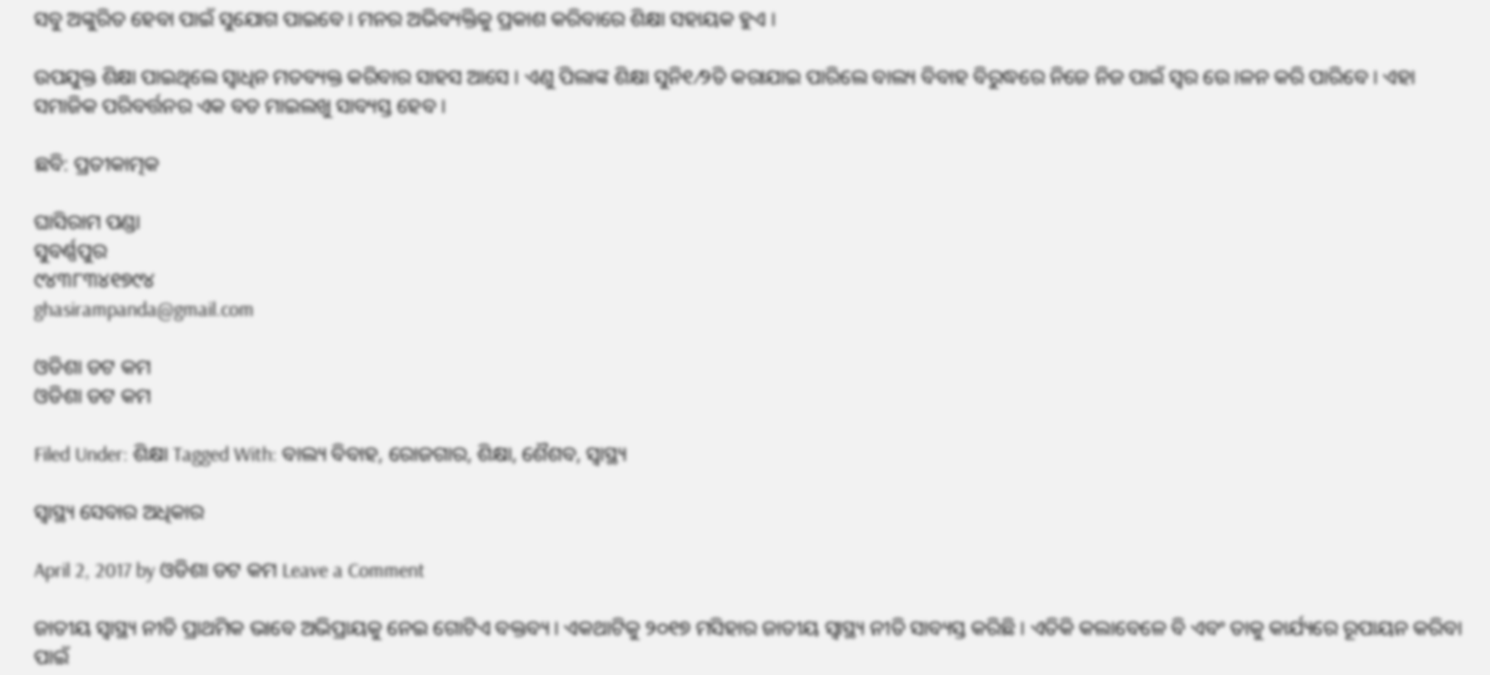ସବୁ ଅଙ୍କୁରିତ ହେବା ପାଇଁ ସୁଯୋଗ ପାଇବେ । ମନର ଅଭିବ୍ୟକ୍ତିକୁ ପ୍ରକାଶ କରିବାରେ ଶିକ୍ଷା ସହାୟକ ହୁଏ ।

ଉପଯୁକ୍ତ ଶିକ୍ଷା ପାଇଥିଲେ ସ୍ୱାଧିନ ମତବ୍ୟକ୍ତ କରିବାର ସାହସ ଆସେ । ଏଣୁ ପିଲାଙ୍କ ଶିକ୍ଷା ସୁନି୧⁄୨ିତ କରାଯାଇ ପାରିଲେ ବାଲ୍ୟ ବିବାହ ବିରୁଦ୍ଧରେ ନିଜେ ନିଜ ପାଇଁ ସ୍ୱର ଉେ ।ଳନ କରି ପାରିବେ । ଏହା ସମାଜିକ ପରିବର୍ତ୍ତନର ଏକ ବଡ ମାଇଲଖୁ ସାବ୍ୟସ୍ତ ହେବ ।

ଛବି: ପ୍ରତୀକାତ୍ମକ

ଘାସିରାମ ପଣ୍ଡା
ସୁବର୍ଣ୍ଣପୁର
୯୪୩୮୩୪୧୭୯୪
ghasirampanda@gmail.com

ଓଡିଶା ଡଟ କମ
ଓଡିଶା ଡଟ କମ

Filed Under: ଶିକ୍ଷା Tagged With: ବାଲ୍ୟ ବିବାହ, ରୋଜଗାର, ଶିକ୍ଷା, ଶୈଶବ, ସ୍ୱାସ୍ଥ୍ୟ

ସ୍ୱାସ୍ଥ୍ୟ ସେବାର ଅଧିକାର

April 2, 2017 by ଓଡିଶା ଡଟ କମ Leave a Comment

ଜାତୀୟ ସ୍ୱାସ୍ଥ୍ୟ ନୀତି ପ୍ରାଥମିକ ଭାବେ ଅଭିପ୍ରାୟକୁ ନେଇ ଗୋଟିଏ ବକ୍ତବ୍ୟ । ଏକଥାଟିକୁ ୨୦୧୭ ମସିହାର ଜାତୀୟ ସ୍ୱାସ୍ଥ୍ୟ ନୀତି ସାବ୍ୟସ୍ତ କରିଛି । ଏତିକି କଲାବେଳେ ବି ଏବଂ ତାକୁ କାର୍ଯ୍ୟରେ ରୂପାୟନ କରିବା ପାଇଁ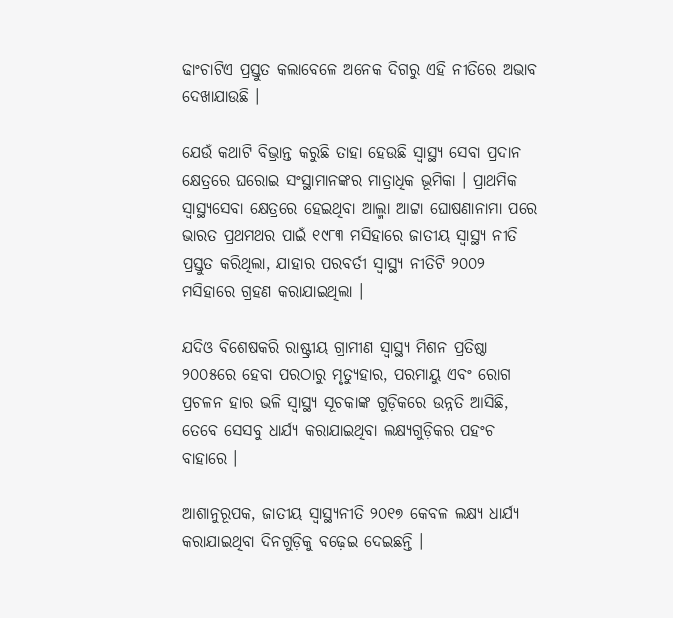ଢାଂଚାଟିଏ ପ୍ରସ୍ତୁତ କଲାବେଳେ ଅନେକ ଦିଗରୁ ଏହି ନୀତିରେ ଅଭାବ ଦେଖାଯାଉଛି ।

ଯେଉଁ କଥାଟି ବିଭ୍ରାନ୍ତ କରୁଛି ତାହା ହେଉଛି ସ୍ୱାସ୍ଥ୍ୟ ସେବା ପ୍ରଦାନ କ୍ଷେତ୍ରରେ ଘରୋଇ ସଂସ୍ଥାମାନଙ୍କର ମାତ୍ରାଧିକ ଭୂମିକା । ପ୍ରାଥମିକ ସ୍ୱାସ୍ଥ୍ୟସେବା କ୍ଷେତ୍ରରେ ହେଇଥିବା ଆଲ୍ମା ଆଟ୍ଟା ଘୋଷଣାନାମା ପରେ ଭାରତ ପ୍ରଥମଥର ପାଇଁ ୧୯୮୩ ମସିହାରେ ଜାତୀୟ ସ୍ୱାସ୍ଥ୍ୟ ନୀତି ପ୍ରସ୍ତୁତ କରିଥିଲା, ଯାହାର ପରବର୍ତୀ ସ୍ୱାସ୍ଥ୍ୟ ନୀତିଟି ୨୦୦୨ ମସିହାରେ ଗ୍ରହଣ କରାଯାଇଥିଲା ।

ଯଦିଓ ବିଶେଷକରି ରାଷ୍ଟ୍ରୀୟ ଗ୍ରାମୀଣ ସ୍ୱାସ୍ଥ୍ୟ ମିଶନ ପ୍ରତିଷ୍ଠା ୨୦୦୫ରେ ହେବା ପରଠାରୁ ମୃତ୍ୟୁହାର, ପରମାୟୁ ଏବଂ ରୋଗ ପ୍ରଚଳନ ହାର ଭଳି ସ୍ୱାସ୍ଥ୍ୟ ସୂଚକାଙ୍କ ଗୁଡ଼ିକରେ ଉନ୍ନତି ଆସିଛି, ତେବେ ସେସବୁ ଧାର୍ଯ୍ୟ କରାଯାଇଥିବା ଲକ୍ଷ୍ୟଗୁଡ଼ିକର ପହଂଚ ବାହାରେ ।

ଆଶାନୁରୂପକ, ଜାତୀୟ ସ୍ୱାସ୍ଥ୍ୟନୀତି ୨୦୧୭ କେବଳ ଲକ୍ଷ୍ୟ ଧାର୍ଯ୍ୟ କରାଯାଇଥିବା ଦିନଗୁଡ଼ିକୁ ବଢ଼େଇ ଦେଇଛନ୍ତି ।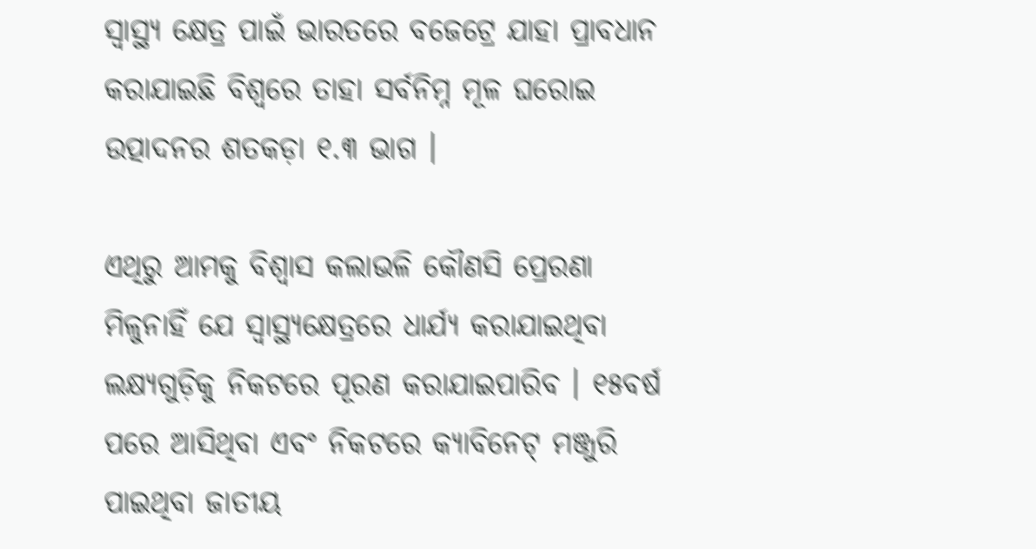ସ୍ୱାସ୍ଥ୍ୟ କ୍ଷେତ୍ର ପାଇଁ ଭାରତରେ ବଜେଟ୍ରେ ଯାହା ପ୍ରାବଧାନ କରାଯାଇଛି ବିଶ୍ୱରେ ତାହା ସର୍ବନିମ୍ନ ମୂଳ ଘରୋଇ ଉତ୍ପାଦନର ଶତକଡ଼ା ୧.୩ ଭାଗ ।

ଏଥିରୁ ଆମକୁ ବିଶ୍ୱାସ କଲାଭଳି କୌଣସି ପ୍ରେରଣା ମିଳୁନାହିଁ ଯେ ସ୍ୱାସ୍ଥ୍ୟକ୍ଷେତ୍ରରେ ଧାର୍ଯ୍ୟ କରାଯାଇଥିବା ଲକ୍ଷ୍ୟଗୁଡ଼ିକୁ ନିକଟରେ ପୂରଣ କରାଯାଇପାରିବ । ୧୫ବର୍ଷ ପରେ ଆସିଥିବା ଏବଂ ନିକଟରେ କ୍ୟାବିନେଟ୍ ମଞ୍ଜୁରି ପାଇଥିବା ଜାତୀୟ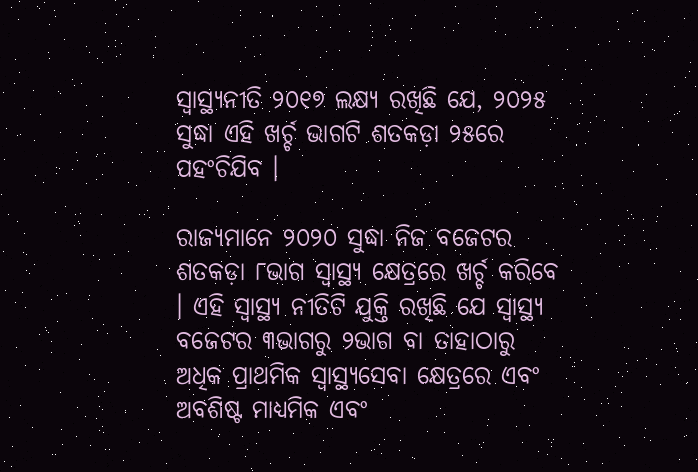ସ୍ୱାସ୍ଥ୍ୟନୀତି ୨୦୧୭ ଲକ୍ଷ୍ୟ ରଖିଛି ଯେ, ୨୦୨୫ ସୁଦ୍ଧା ଏହି ଖର୍ଚ୍ଚ ଭାଗଟି ଶତକଡ଼ା ୨୫ରେ ପହଂଚିଯିବ ।

ରାଜ୍ୟମାନେ ୨୦୨୦ ସୁଦ୍ଧା ନିଜ ବଜେଟର ଶତକଡ଼ା ୮ଭାଗ ସ୍ୱାସ୍ଥ୍ୟ କ୍ଷେତ୍ରରେ ଖର୍ଚ୍ଚ କରିବେ । ଏହି ସ୍ୱାସ୍ଥ୍ୟ ନୀତିଟି ଯୁକ୍ତି ରଖିଛି ଯେ ସ୍ୱାସ୍ଥ୍ୟ ବଜେଟର ୩ଭାଗରୁ ୨ଭାଗ ବା ତାହାଠାରୁ ଅଧିକ ପ୍ରାଥମିକ ସ୍ୱାସ୍ଥ୍ୟସେବା କ୍ଷେତ୍ରରେ ଏବଂ ଅବଶିଷ୍ଟ ମାଧ୍ୟମିକ ଏବଂ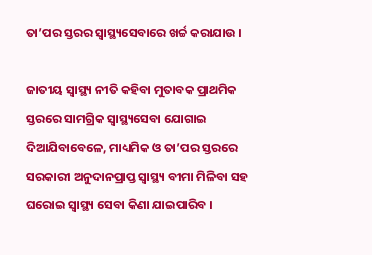ତା’ପର ସ୍ତରର ସ୍ୱାସ୍ଥ୍ୟସେବାରେ ଖର୍ଚ୍ଚ କରାଯାଉ ।

ଜାତୀୟ ସ୍ୱାସ୍ଥ୍ୟ ନୀତି କହିବା ମୁତାବକ ପ୍ରାଥମିକ ସ୍ତରରେ ସାମଗ୍ରିକ ସ୍ୱାସ୍ଥ୍ୟସେବା ଯୋଗାଇ ଦିଆଯିବାବେଳେ, ମାଧ୍ୟମିକ ଓ ତା’ପର ସ୍ତରରେ ସରକାରୀ ଅନୁଦାନପ୍ରାପ୍ତ ସ୍ୱାସ୍ଥ୍ୟ ବୀମା ମିଳିବା ସହ ଘରୋଇ ସ୍ୱାସ୍ଥ୍ୟ ସେବା କିଣା ଯାଇପାରିବ ।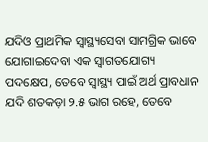ଯଦିଓ ପ୍ରାଥମିକ ସ୍ୱାସ୍ଥ୍ୟସେବା ସାମଗ୍ରିକ ଭାବେ ଯୋଗାଇଦେବା ଏକ ସ୍ୱାଗତଯୋଗ୍ୟ ପଦକ୍ଷେପ, ତେବେ ସ୍ୱାସ୍ଥ୍ୟ ପାଇଁ ଅର୍ଥ ପ୍ରାବଧାନ ଯଦି ଶତକଡ଼ା ୨.୫ ଭାଗ ରହେ, ତେବେ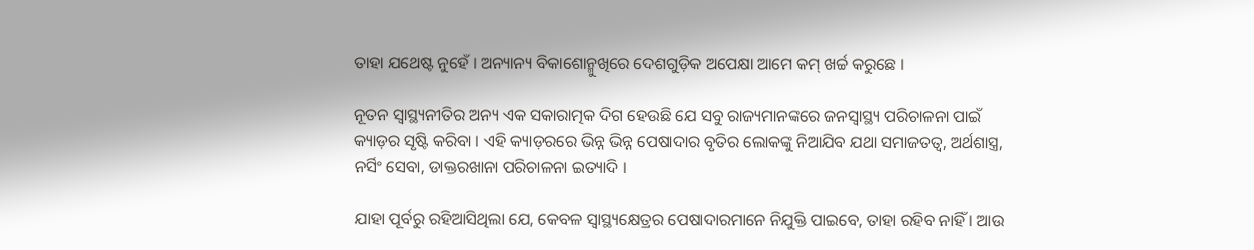ତାହା ଯଥେଷ୍ଟ ନୁହେଁ । ଅନ୍ୟାନ୍ୟ ବିକାଶୋନ୍ମୁଖିରେ ଦେଶଗୁଡ଼ିକ ଅପେକ୍ଷା ଆମେ କମ୍ ଖର୍ଚ୍ଚ କରୁଛେ ।

ନୂତନ ସ୍ୱାସ୍ଥ୍ୟନୀତିର ଅନ୍ୟ ଏକ ସକାରାତ୍ମକ ଦିଗ ହେଉଛି ଯେ ସବୁ ରାଜ୍ୟମାନଙ୍କରେ ଜନସ୍ୱାସ୍ଥ୍ୟ ପରିଚାଳନା ପାଇଁ କ୍ୟାଡ଼ର ସୃଷ୍ଟି କରିବା । ଏହି କ୍ୟାଡ଼ରରେ ଭିନ୍ନ ଭିନ୍ନ ପେଷାଦାର ବୃତିର ଲୋକଙ୍କୁ ନିଆଯିବ ଯଥା ସମାଜତତ୍ୱ, ଅର୍ଥଶାସ୍ତ୍ର, ନର୍ସିଂ ସେବା, ଡାକ୍ତରଖାନା ପରିଚାଳନା ଇତ୍ୟାଦି ।

ଯାହା ପୂର୍ବରୁ ରହିଆସିଥିଲା ଯେ, କେବଳ ସ୍ୱାସ୍ଥ୍ୟକ୍ଷେତ୍ରର ପେଷାଦାରମାନେ ନିଯୁକ୍ତି ପାଇବେ, ତାହା ରହିବ ନାହିଁ । ଆଉ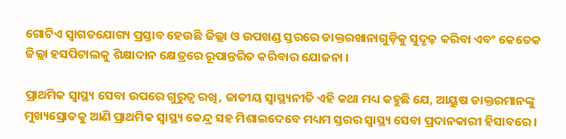ଗୋଟିଏ ସ୍ୱାଗତଯୋଗ୍ୟ ପ୍ରସ୍ତାବ ହେଉଛି ଜିଲ୍ଲା ଓ ଉପଖଣ୍ଡ ସ୍ତରରେ ଡାକ୍ତରଖାନାଗୁଡ଼ିକୁ ସୁଦୃଢ଼ କରିବା ଏବଂ କେତେକ ଜିଲ୍ଲା ହସପିଟାଲକୁ ଶିକ୍ଷାଦାନ କ୍ଷେତ୍ରରେ ରୂପାନ୍ତରିତ କରିବାର ଯୋଜନା ।

ପ୍ରାଥମିକ ସ୍ୱାସ୍ଥ୍ୟ ସେବା ଉପରେ ଗୁରୁତ୍ୱ ରଖି, ଜାତୀୟ ସ୍ୱାସ୍ଥ୍ୟନୀତି ଏହି କଥା ମଧ୍ୟ କହୁଛି ଯେ, ଆୟୁଷ ଡାକ୍ତରମାନଙ୍କୁ ମୁଖ୍ୟସ୍ରୋତକୁ ଆଣି ପ୍ରାଥମିକ ସ୍ୱାସ୍ଥ୍ୟ କେନ୍ଦ୍ର ସହ ମିଶାଇଦେବେ ମଧ୍ୟମ ସ୍ତରର ସ୍ୱାସ୍ଥ୍ୟ ସେବା ପ୍ରଦାନକାରୀ ହିସାବରେ ।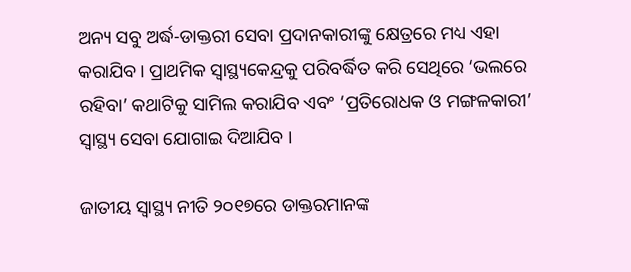ଅନ୍ୟ ସବୁ ଅର୍ଦ୍ଧ-ଡାକ୍ତରୀ ସେବା ପ୍ରଦାନକାରୀଙ୍କୁ କ୍ଷେତ୍ରରେ ମଧ୍ୟ ଏହା କରାଯିବ । ପ୍ରାଥମିକ ସ୍ୱାସ୍ଥ୍ୟକେନ୍ଦ୍ରକୁ ପରିବର୍ଦ୍ଧିତ କରି ସେଥିରେ ‘ଭଲରେ ରହିବା’ କଥାଟିକୁ ସାମିଲ କରାଯିବ ଏବଂ ‘ପ୍ରତିରୋଧକ ଓ ମଙ୍ଗଳକାରୀ’ ସ୍ୱାସ୍ଥ୍ୟ ସେବା ଯୋଗାଇ ଦିଆଯିବ ।

ଜାତୀୟ ସ୍ୱାସ୍ଥ୍ୟ ନୀତି ୨୦୧୭ରେ ଡାକ୍ତରମାନଙ୍କ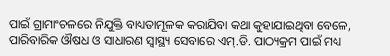ପାଇଁ ଗ୍ରାମାଂଚଳରେ ନିଯୁକ୍ତି ବାଧ୍ୟତାମୂଳକ କରାଯିବା କଥା କୁହାଯାଇଥିବା ବେଳେ, ପାରିବାରିକ ଔଷଧ ଓ ସାଧାରଣ ସ୍ୱାସ୍ଥ୍ୟ ସେବାରେ ଏମ୍.ଡି. ପାଠ୍ୟକ୍ରମ ପାଇଁ ମଧ୍ୟ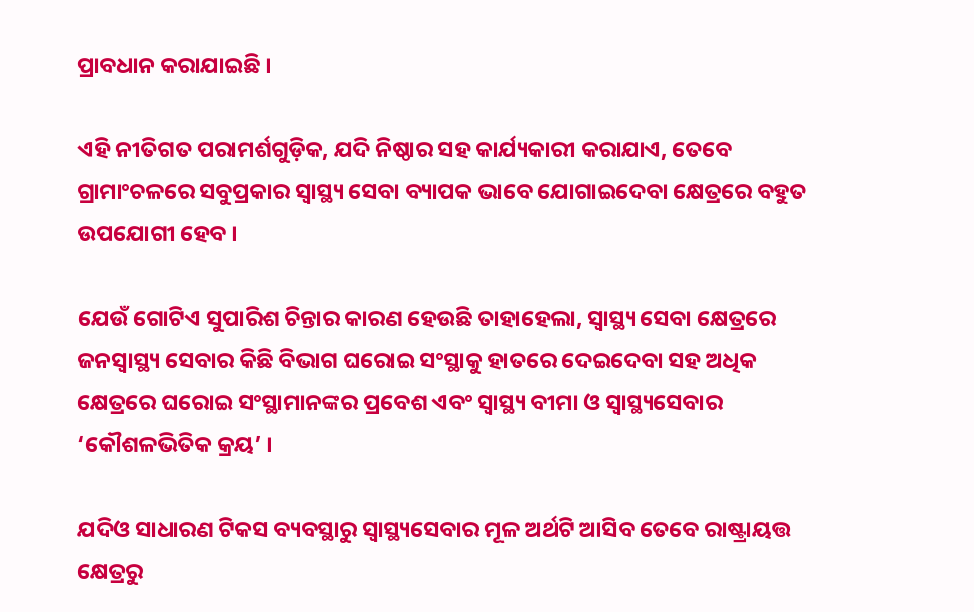ପ୍ରାବଧାନ କରାଯାଇଛି ।

ଏହି ନୀତିଗତ ପରାମର୍ଶଗୁଡ଼ିକ, ଯଦି ନିଷ୍ଠାର ସହ କାର୍ଯ୍ୟକାରୀ କରାଯାଏ, ତେବେ ଗ୍ରାମାଂଚଳରେ ସବୁପ୍ରକାର ସ୍ୱାସ୍ଥ୍ୟ ସେବା ବ୍ୟାପକ ଭାବେ ଯୋଗାଇଦେବା କ୍ଷେତ୍ରରେ ବହୁତ ଉପଯୋଗୀ ହେବ ।

ଯେଉଁ ଗୋଟିଏ ସୁପାରିଶ ଚିନ୍ତାର କାରଣ ହେଉଛି ତାହାହେଲା, ସ୍ୱାସ୍ଥ୍ୟ ସେବା କ୍ଷେତ୍ରରେ ଜନସ୍ୱାସ୍ଥ୍ୟ ସେବାର କିଛି ବିଭାଗ ଘରୋଇ ସଂସ୍ଥାକୁ ହାତରେ ଦେଇଦେବା ସହ ଅଧିକ କ୍ଷେତ୍ରରେ ଘରୋଇ ସଂସ୍ଥାମାନଙ୍କର ପ୍ରବେଶ ଏବଂ ସ୍ୱାସ୍ଥ୍ୟ ବୀମା ଓ ସ୍ୱାସ୍ଥ୍ୟସେବାର ‘କୌଶଳଭିତିକ କ୍ରୟ’ ।

ଯଦିଓ ସାଧାରଣ ଟିକସ ବ୍ୟବସ୍ଥାରୁ ସ୍ୱାସ୍ଥ୍ୟସେବାର ମୂଳ ଅର୍ଥଟି ଆସିବ ତେବେ ରାଷ୍ଟ୍ରାୟତ୍ତ କ୍ଷେତ୍ରରୁ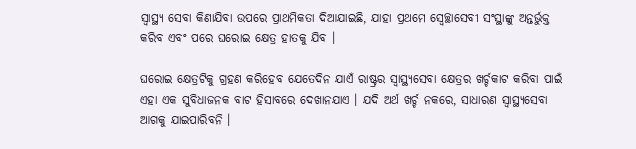ସ୍ୱାସ୍ଥ୍ୟ ସେବା କିଣାଯିବା ଉପରେ ପ୍ରାଥମିକତା ଦିଆଯାଇଛି, ଯାହା ପ୍ରଥମେ ସ୍ୱେଚ୍ଛାସେବୀ ସଂସ୍ଥାଙ୍କୁ ଅନ୍ତର୍ଭୁକ୍ତ କରିବ ଏବଂ ପରେ ଘରୋଇ କ୍ଷେତ୍ର ହାତକୁ ଯିବ ।

ଘରୋଇ କ୍ଷେତ୍ରଟିକୁ ଗ୍ରହଣ କରିହେବ ଯେତେଦିନ ଯାଏଁ ରାଷ୍ଟ୍ରର ସ୍ୱାସ୍ଥ୍ୟସେବା କ୍ଷେତ୍ରର ଖର୍ଚ୍ଚକାଟ କରିବା ପାଇଁ ଏହା ଏକ ସୁବିଧାଜନକ ବାଟ ହିସାବରେ ଦେଖାନଯାଏ । ଯଦି ଅର୍ଥ ଖର୍ଚ୍ଚ ନକରେ, ସାଧାରଣ ସ୍ୱାସ୍ଥ୍ୟସେବା ଆଗକୁ ଯାଇପାରିବନି ।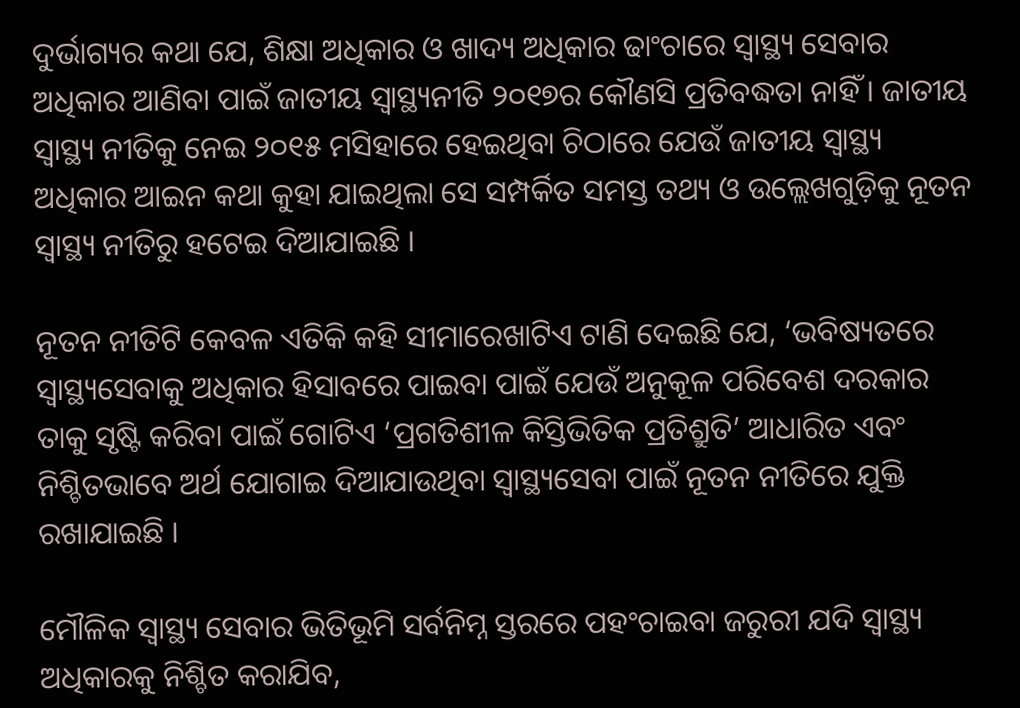ଦୁର୍ଭାଗ୍ୟର କଥା ଯେ, ଶିକ୍ଷା ଅଧିକାର ଓ ଖାଦ୍ୟ ଅଧିକାର ଢାଂଚାରେ ସ୍ୱାସ୍ଥ୍ୟ ସେବାର ଅଧିକାର ଆଣିବା ପାଇଁ ଜାତୀୟ ସ୍ୱାସ୍ଥ୍ୟନୀତି ୨୦୧୭ର କୌଣସି ପ୍ରତିବଦ୍ଧତା ନାହିଁ । ଜାତୀୟ ସ୍ୱାସ୍ଥ୍ୟ ନୀତିକୁ ନେଇ ୨୦୧୫ ମସିହାରେ ହେଇଥିବା ଚିଠାରେ ଯେଉଁ ଜାତୀୟ ସ୍ୱାସ୍ଥ୍ୟ ଅଧିକାର ଆଇନ କଥା କୁହା ଯାଇଥିଲା ସେ ସମ୍ପର୍କିତ ସମସ୍ତ ତଥ୍ୟ ଓ ଉଲ୍ଲେଖଗୁଡ଼ିକୁ ନୂତନ ସ୍ୱାସ୍ଥ୍ୟ ନୀତିରୁ ହଟେଇ ଦିଆଯାଇଛି ।

ନୂତନ ନୀତିଟି କେବଳ ଏତିକି କହି ସୀମାରେଖାଟିଏ ଟାଣି ଦେଇଛି ଯେ, ‘ଭବିଷ୍ୟତରେ ସ୍ୱାସ୍ଥ୍ୟସେବାକୁ ଅଧିକାର ହିସାବରେ ପାଇବା ପାଇଁ ଯେଉଁ ଅନୁକୂଳ ପରିବେଶ ଦରକାର ତାକୁ ସୃଷ୍ଟି କରିବା ପାଇଁ ଗୋଟିଏ ‘ପ୍ରଗତିଶୀଳ କିସ୍ତିଭିତିକ ପ୍ରତିଶ୍ରୁତି’ ଆଧାରିତ ଏବଂ ନିଶ୍ଚିତଭାବେ ଅର୍ଥ ଯୋଗାଇ ଦିଆଯାଉଥିବା ସ୍ୱାସ୍ଥ୍ୟସେବା ପାଇଁ ନୂତନ ନୀତିରେ ଯୁକ୍ତି ରଖାଯାଇଛି ।

ମୌଳିକ ସ୍ୱାସ୍ଥ୍ୟ ସେବାର ଭିତିଭୂମି ସର୍ବନିମ୍ନ ସ୍ତରରେ ପହଂଚାଇବା ଜରୁରୀ ଯଦି ସ୍ୱାସ୍ଥ୍ୟ ଅଧିକାରକୁ ନିଶ୍ଚିତ କରାଯିବ,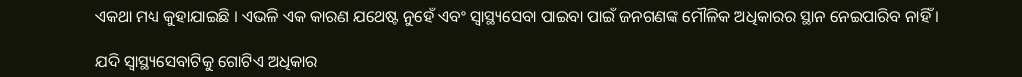ଏକଥା ମଧ୍ୟ କୁହାଯାଇଛି । ଏଭଳି ଏକ କାରଣ ଯଥେଷ୍ଟ ନୁହେଁ ଏବଂ ସ୍ୱାସ୍ଥ୍ୟସେବା ପାଇବା ପାଇଁ ଜନଗଣଙ୍କ ମୌଳିକ ଅଧିକାରର ସ୍ଥାନ ନେଇପାରିବ ନାହିଁ ।

ଯଦି ସ୍ୱାସ୍ଥ୍ୟସେବାଟିକୁ ଗୋଟିଏ ଅଧିକାର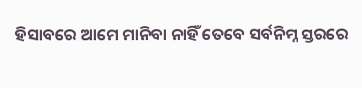ହିସାବରେ ଆମେ ମାନିବା ନାହିଁ ତେବେ ସର୍ବନିମ୍ନ ସ୍ତରରେ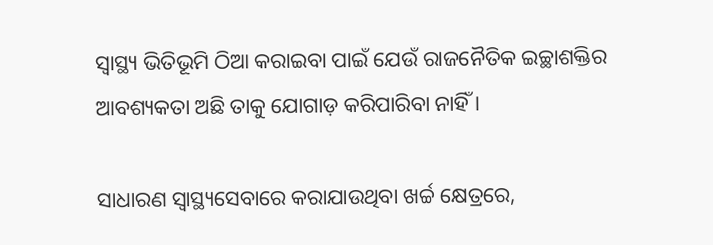ସ୍ୱାସ୍ଥ୍ୟ ଭିତିଭୂମି ଠିଆ କରାଇବା ପାଇଁ ଯେଉଁ ରାଜନୈତିକ ଇଚ୍ଛାଶକ୍ତିର ଆବଶ୍ୟକତା ଅଛି ତାକୁ ଯୋଗାଡ଼ କରିପାରିବା ନାହିଁ ।

ସାଧାରଣ ସ୍ୱାସ୍ଥ୍ୟସେବାରେ କରାଯାଉଥିବା ଖର୍ଚ୍ଚ କ୍ଷେତ୍ରରେ,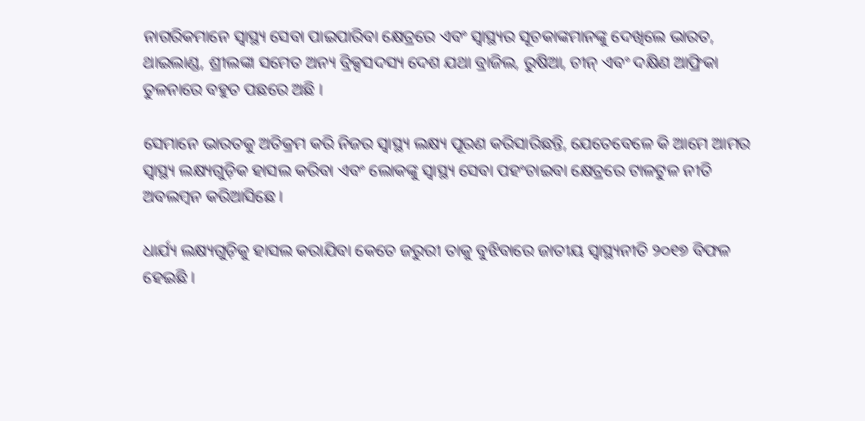ନାଗରିକମାନେ ସ୍ୱାସ୍ଥ୍ୟ ସେବା ପାଇପାରିବା କ୍ଷେତ୍ରରେ ଏବଂ ସ୍ୱାସ୍ଥ୍ୟର ସୂଚକାଙ୍କମାନଙ୍କୁ ଦେଖିଲେ ଭାରତ, ଥାଇଲାଣ୍ଡ, ଶ୍ରୀଲଙ୍କା ସମେତ ଅନ୍ୟ ବ୍ରିକ୍ସସଦସ୍ୟ ଦେଶ ଯଥା ବ୍ରାଜିଲ, ରୁଷିଆ, ଚୀନ୍ ଏବଂ ଦକ୍ଷିଣ ଆଫ୍ରିକା ତୁଳନାରେ ବହୁତ ପଛରେ ଅଛି ।

ସେମାନେ ଭାରତକୁ ଅତିକ୍ରମ କରି ନିଜର ସ୍ୱାସ୍ଥ୍ୟ ଲକ୍ଷ୍ୟ ପୂରଣ କରିସାରିଛନ୍ତି, ଯେତେବେଳେ କି ଆମେ ଆମର ସ୍ୱାସ୍ଥ୍ୟ ଲକ୍ଷ୍ୟଗୁଡ଼ିକ ହାସଲ କରିବା ଏବଂ ଲୋକଙ୍କୁ ସ୍ୱାସ୍ଥ୍ୟ ସେବା ପହଂଚାଇବା କ୍ଷେତ୍ରରେ ଟାଳଟୁଳ ନୀତି ଅବଲମ୍ବନ କରିଆସିଛେ ।

ଧାର୍ଯ୍ୟ ଲକ୍ଷ୍ୟଗୁଡ଼ିକୁ ହାସଲ କରାଯିବା କେତେ ଜରୁରୀ ତାକୁ ବୁଝିବାରେ ଜାତୀୟ ସ୍ୱାସ୍ଥ୍ୟନୀତି ୨୦୧୭ ବିଫଳ ହେଇଛି ।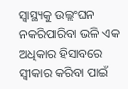ସ୍ୱାସ୍ଥ୍ୟକୁ ଉଲ୍ଲଂଘନ ନକରିପାରିବା ଭଳି ଏକ ଅଧିକାର ହିସାବରେ ସ୍ୱୀକାର କରିବା ପାଇଁ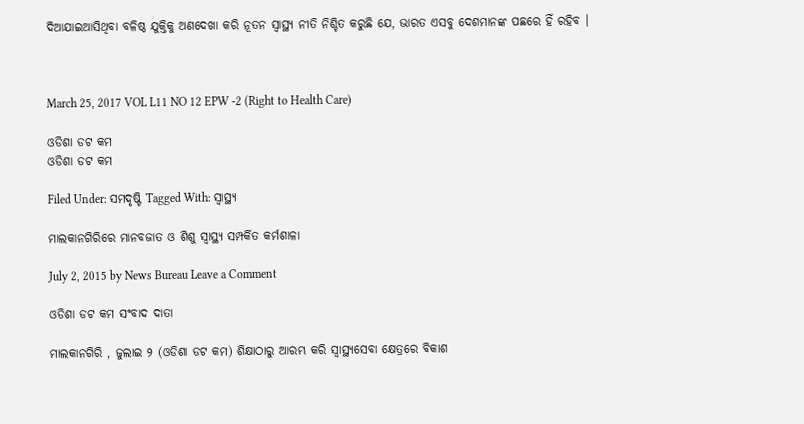ଦିଆଯାଇଆସିଥିବା ବଳିଷ୍ଠ ଯୁକ୍ତିକୁ ଅଣଦେଖା କରି ନୂତନ ସ୍ୱାସ୍ଥ୍ୟ ନୀତି ନିଶ୍ଚିତ କରୁଛି ଯେ, ଭାରତ ଏସବୁ ଦେଶମାନଙ୍କ ପଛରେ ହିଁ ରହିବ ।



March 25, 2017 VOL L11 NO 12 EPW -2 (Right to Health Care)

ଓଡିଶା ଡଟ କମ
ଓଡିଶା ଡଟ କମ

Filed Under: ସମଦୃଷ୍ଟି Tagged With: ସ୍ୱାସ୍ଥ୍ୟ

ମାଲକାନଗିରିରେ ମାନବଜାତ ଓ ଶିଶୁ ସ୍ୱାସ୍ଥ୍ୟ ସମ୍ପର୍କିତ କର୍ମଶାଳା

July 2, 2015 by News Bureau Leave a Comment

ଓଡିଶା ଡଟ କମ ସଂବାଦ ଦାତା

ମାଲକାନଗିରି , ଜୁଲାଇ ୨ (ଓଡିଶା ଡଟ କମ) ଶିକ୍ଷାଠାରୁ ଆରମ୍ଭ କରି ସ୍ୱାସ୍ଥ୍ୟସେବା କ୍ଷେତ୍ରରେ ବିକାଶ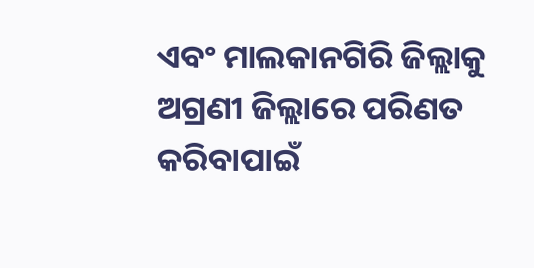ଏବଂ ମାଲକାନଗିରି ଜିଲ୍ଲାକୁ ଅଗ୍ରଣୀ ଜିଲ୍ଲାରେ ପରିଣତ କରିବାପାଇଁ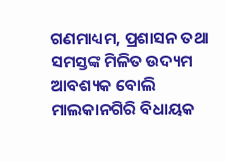ଗଣମାଧ୍ୟମ, ପ୍ରଶାସନ ତଥା ସମସ୍ତଙ୍କ ମିଳିତ ଉଦ୍ୟମ ଆବଶ୍ୟକ ବୋଲି ମାଲକାନଗିରି ବିଧାୟକ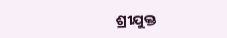ଶ୍ରୀଯୁକ୍ତ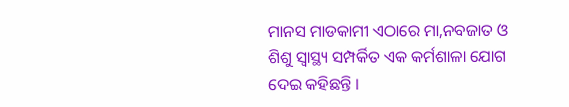ମାନସ ମାଡକାମୀ ଏଠାରେ ମା,ନବଜାତ ଓ ଶିଶୁ ସ୍ୱାସ୍ଥ୍ୟ ସମ୍ପର୍କିତ ଏକ କର୍ମଶାଳା ଯୋଗ ଦେଇ କହିଛନ୍ତି ।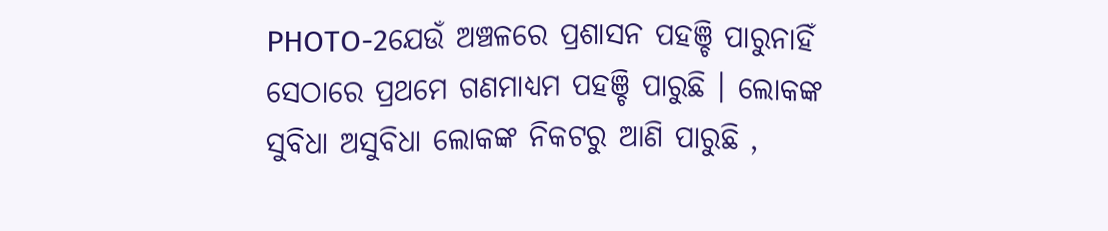PHOTO-2ଯେଉଁ ଅଞ୍ଚଳରେ ପ୍ରଶାସନ ପହଞ୍ଚି ପାରୁନାହିଁ ସେଠାରେ ପ୍ରଥମେ ଗଣମାଧ୍ୟମ ପହଞ୍ଚି ପାରୁଛି । ଲୋକଙ୍କ ସୁବିଧା ଅସୁବିଧା ଲୋକଙ୍କ ନିକଟରୁ ଆଣି ପାରୁଛି ,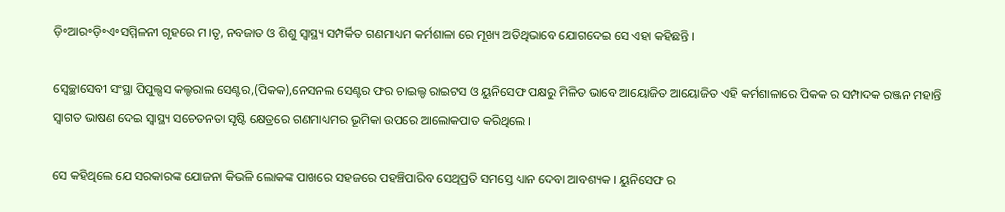ଡ଼ି॰ଆର॰ଡ଼ି॰ଏ॰ସମ୍ମିଳନୀ ଗୃହରେ ମ।ତୃ, ନବଜାତ ଓ ଶିଶୁ ସ୍ୱାସ୍ଥ୍ୟ ସମ୍ପର୍କିତ ଗଣମାଧ୍ୟମ କର୍ମଶାଳା ରେ ମୂଖ୍ୟ ଅତିଥିଭାବେ ଯୋଗଦେଇ ସେ ଏହା କହିଛନ୍ତି ।

ସ୍ଵେଚ୍ଛାସେବୀ ସଂସ୍ଥା ପିପୁଲ୍ସସ କଲ୍ଚରାଲ ସେଣ୍ଟର,(ପିକକ),ନେସନଲ ସେଣ୍ଟର ଫର ଚାଇଲ୍ଡ ରାଇଟସ ଓ ୟୁନିସେଫ ପକ୍ଷରୁ ମିଳିତ ଭାବେ ଆୟୋଜିତ ଆୟୋଜିତ ଏହି କର୍ମଶାଳାରେ ପିକକ ର ସମ୍ପାଦକ ରଞ୍ଜନ ମହାନ୍ତି ସ୍ଵାଗତ ଭାଷଣ ଦେଇ ସ୍ୱାସ୍ଥ୍ୟ ସଚେତନତା ସୃଷ୍ଟି କ୍ଷେତ୍ରରେ ଗଣମାଧ୍ୟମର ଭୂମିକା ଉପରେ ଆଲୋକପାତ କରିଥିଲେ ।

ସେ କହିଥିଲେ ଯେ ସରକାରଙ୍କ ଯୋଜନା କିଭଳି ଲୋକଙ୍କ ପାଖରେ ସହଜରେ ପହଞ୍ଚିପାରିବ ସେଥିପ୍ରତି ସମସ୍ତେ ଧ୍ୟାନ ଦେବା ଆବଶ୍ୟକ । ୟୁନିସେଫ ର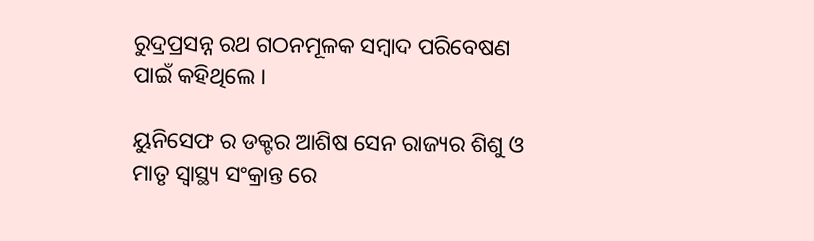ରୁଦ୍ରପ୍ରସନ୍ନ ରଥ ଗଠନମୂଳକ ସମ୍ବାଦ ପରିବେଷଣ ପାଇଁ କହିଥିଲେ ।

ୟୁନିସେଫ ର ଡକ୍ଟର ଆଶିଷ ସେନ ରାଜ୍ୟର ଶିଶୁ ଓ ମାତୃ ସ୍ୱାସ୍ଥ୍ୟ ସଂକ୍ରାନ୍ତ ରେ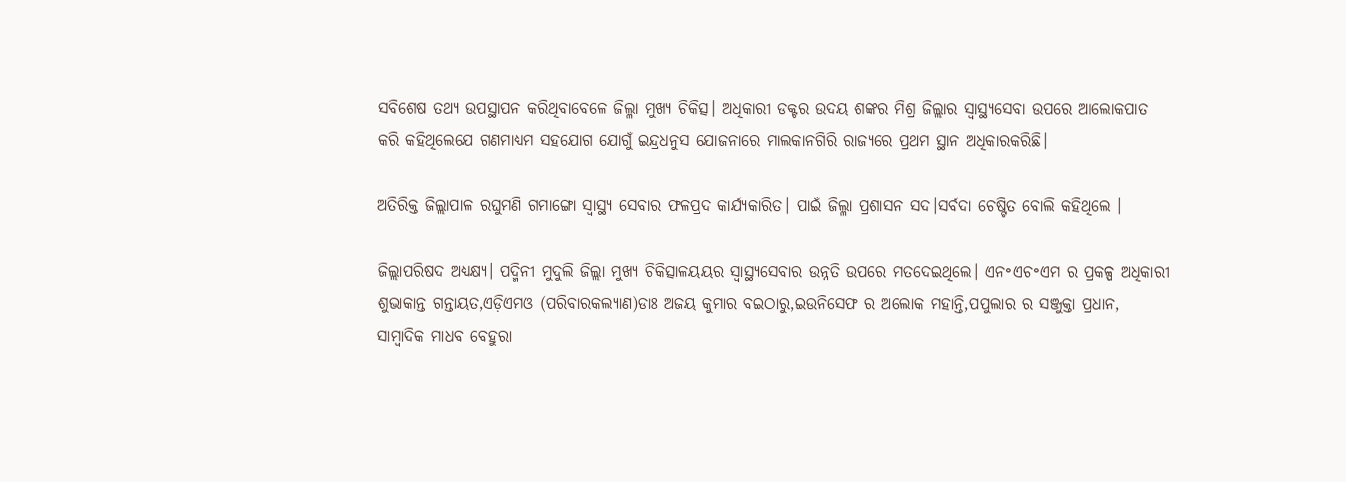ସବିଶେଷ ତଥ୍ୟ ଉପସ୍ଥାପନ କରିଥିବାବେଳେ ଜିଲ୍ଳା ମୁଖ୍ୟ ଚିକିତ୍ସ। ଅଧିକାରୀ ଡକ୍ଟର ଉଦୟ ଶଙ୍କର ମିଶ୍ର ଜିଲ୍ଲାର ସ୍ଵାସ୍ଥ୍ୟସେବା ଉପରେ ଆଲୋକପାତ କରି କହିଥିଲେଯେ ଗଣମାଧ୍ୟମ ସହଯୋଗ ଯୋଗୁଁ ଇନ୍ଦ୍ରଧନୁସ ଯୋଜନାରେ ମାଲକାନଗିରି ରାଜ୍ୟରେ ପ୍ରଥମ ସ୍ଥାନ ଅଧିକାରକରିଛି।

ଅତିରିକ୍ତ ଜିଲ୍ଲାପାଳ ରଘୁମଣି ଗମାଙ୍ଗୋ ସ୍ୱାସ୍ଥ୍ୟ ସେବାର ଫଳପ୍ରଦ କାର୍ଯ୍ୟକାରିତ। ପାଇଁ ଜିଲ୍ଳା ପ୍ରଶାସନ ସଦ।ସର୍ବଦା ଚେଷ୍ଟିତ ବୋଲି କହିଥିଲେ ।

ଜିଲ୍ଲାପରିଷଦ ଅଧ୍ୟକ୍ଷ୍ୟ। ପଦ୍ମିନୀ ମୁଦୁଲି ଜିଲ୍ଲା ମୁଖ୍ୟ ଚିକିତ୍ସାଳୟୟର ସ୍ୱାସ୍ଥ୍ୟସେବାର ଉନ୍ନତି ଉପରେ ମତଦେଇଥିଲେ। ଏନ॰ଏଚ॰ଏମ ର ପ୍ରକଳ୍ପ ଅଧିକାରୀ ଶୁଭାକାନ୍ତ ଗନ୍ତାୟତ,ଏଡ଼ିଏମଓ (ପରିବାରକଲ୍ୟାଣ)ଡାଃ ଅଜୟ କୁମାର ବଇଠାରୁ,ଇଉନିସେଫ ର ଅଲୋକ ମହାନ୍ତି,ପପୁଲାର ର ସଞ୍ଜୁକ୍ତା ପ୍ରଧାନ, ସାମ୍ବାଦିକ ମାଧବ ବେହୁରା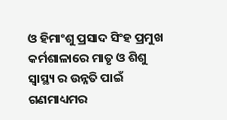ଓ ହିମାଂଶୁ ପ୍ରସାଦ ସିଂହ ପ୍ରମୁଖ କର୍ମଶାଳାରେ ମାତୃ ଓ ଶିଶୁ ସ୍ୱାସ୍ଥ୍ୟ ର ଉନ୍ନତି ପାଇଁ ଗଣମାଧ୍ୟମର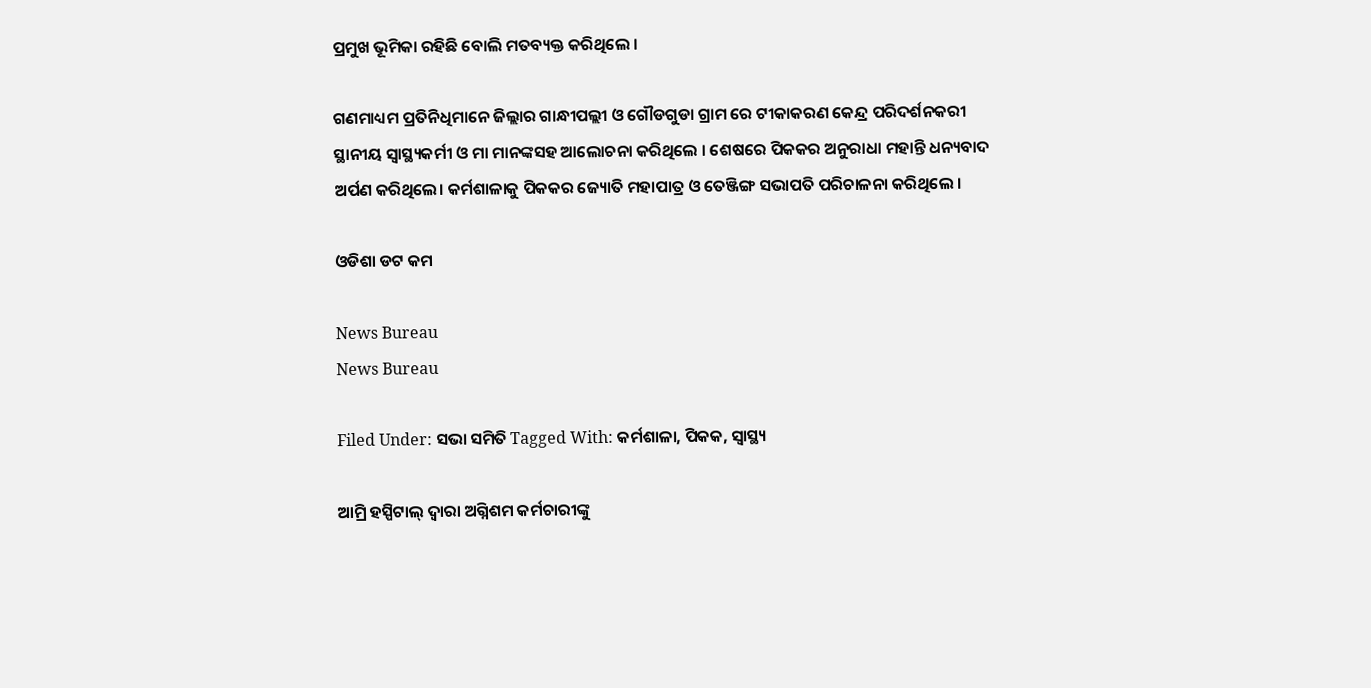ପ୍ରମୁଖ ଭୂମିକା ରହିଛି ବୋଲି ମତବ୍ୟକ୍ତ କରିଥିଲେ ।

ଗଣମାଧ୍ୟମ ପ୍ରତିନିଧିମାନେ ଜିଲ୍ଲାର ଗାନ୍ଧୀପଲ୍ଲୀ ଓ ଗୌଡଗୁଡା ଗ୍ରାମ ରେ ଟୀକାକରଣ କେନ୍ଦ୍ର ପରିଦର୍ଶନକରୀ ସ୍ଥାନୀୟ ସ୍ୱାସ୍ଥ୍ୟକର୍ମୀ ଓ ମା ମାନଙ୍କସହ ଆଲୋଚନା କରିଥିଲେ । ଶେଷରେ ପିକକର ଅନୁରାଧା ମହାନ୍ତି ଧନ୍ୟବାଦ ଅର୍ପଣ କରିଥିଲେ। କର୍ମଶାଳାକୁ ପିକକର ଜ୍ୟୋତି ମହାପାତ୍ର ଓ ତେଞ୍ଜିଙ୍ଗ ସଭାପତି ପରିଚାଳନା କରିଥିଲେ ।

ଓଡିଶା ଡଟ କମ

News Bureau
News Bureau

Filed Under: ସଭା ସମିତି Tagged With: କର୍ମଶାଳା, ପିକକ, ସ୍ୱାସ୍ଥ୍ୟ

ଆମ୍ରି ହସ୍ପିଟାଲ୍ ଦ୍ଵାରା ଅଗ୍ନିଶମ କର୍ମଚାରୀଙ୍କୁ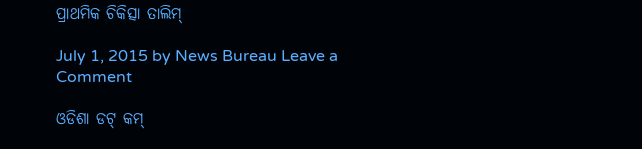ପ୍ରାଥମିକ ଚିକିତ୍ସା ତାଲିମ୍

July 1, 2015 by News Bureau Leave a Comment

ଓଡିଶା ଡଟ୍ କମ୍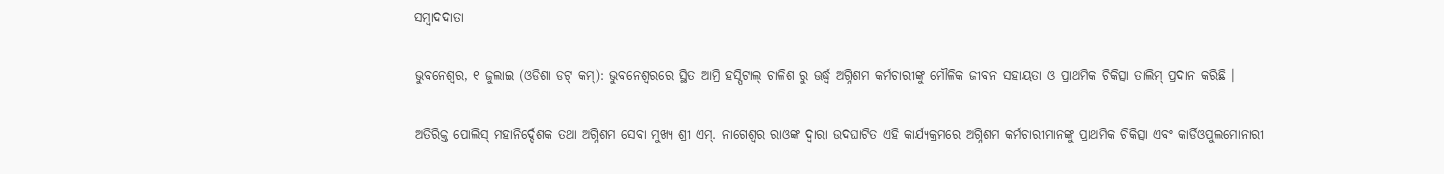ସମ୍ବାଦଦାତା

ଭୁବନେଶ୍ଵର, ୧ ଜୁଲାଇ (ଓଡିଶା ଡଟ୍ କମ୍): ଭୁବନେଶ୍ଵରରେ ସ୍ଥିତ ଆମ୍ରି ହସ୍ପିଟାଲ୍ ଚାଳିଶ ରୁ ଊର୍ଦ୍ଧ୍ଵ ଅଗ୍ନିଶମ କର୍ମଚାରୀଙ୍କୁ ମୌଳିକ ଜୀବନ ସହାୟତା ଓ ପ୍ରାଥମିକ ଚିକିତ୍ସା ତାଲିମ୍ ପ୍ରଦାନ କରିଛି ।

ଅତିରିକ୍ତ ପୋଲିସ୍ ମହାନିର୍ଦ୍ଦେଶକ ତଥା ଅଗ୍ନିଶମ ସେବା ମୁଖ୍ୟ ଶ୍ରୀ ଏମ୍. ନାଗେଶ୍ୱର ରାଓଙ୍କ ଦ୍ଵାରା ଉଦଘାଟିତ ଏହି କାର୍ଯ୍ୟକ୍ରମରେ ଅଗ୍ନିଶମ କର୍ମଚାରୀମାନଙ୍କୁ ପ୍ରାଥମିକ ଚିକିତ୍ସା ଏବଂ କାର୍ଡିଓପୁଲମୋନାରୀ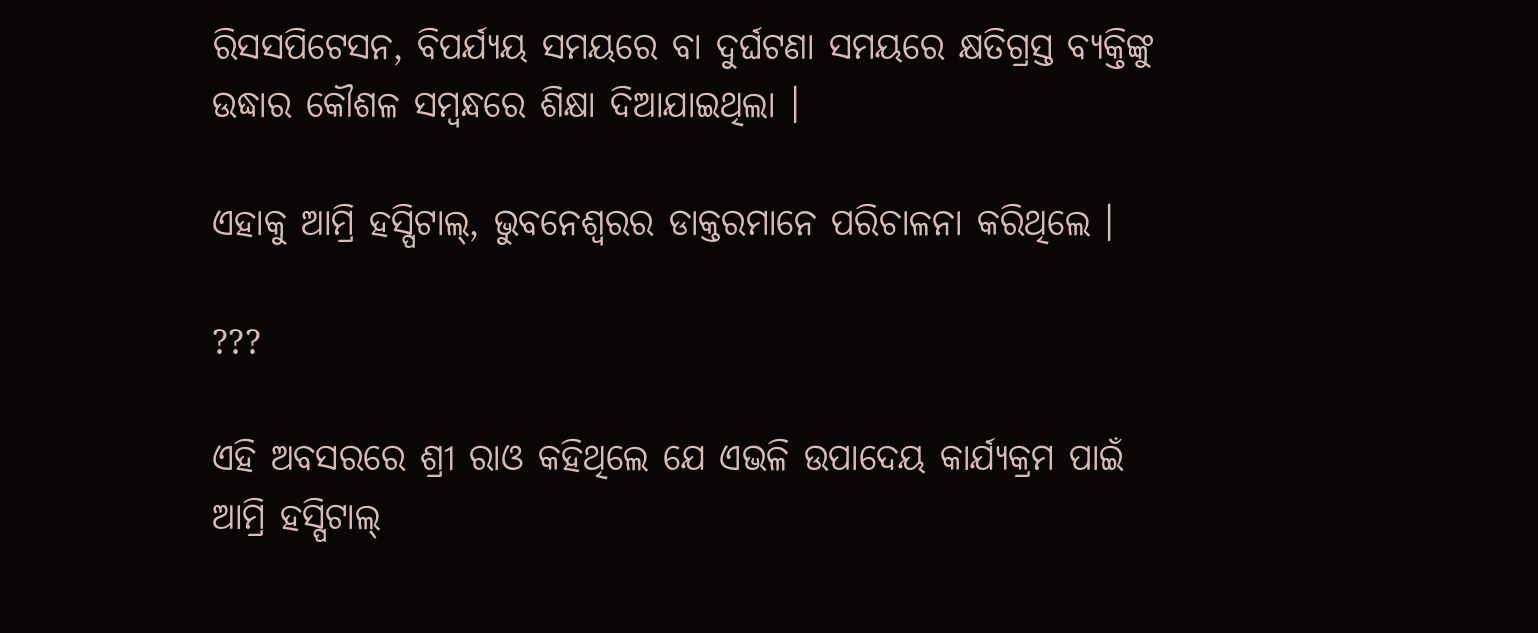ରିସସପିଟେସନ, ବିପର୍ଯ୍ୟୟ ସମୟରେ ବା ଦୁର୍ଘଟଣା ସମୟରେ କ୍ଷତିଗ୍ରସ୍ତ ବ୍ୟକ୍ତିଙ୍କୁ ଉଦ୍ଧାର କୌଶଳ ସମ୍ବନ୍ଧରେ ଶିକ୍ଷା ଦିଆଯାଇଥିଲା ।

ଏହାକୁ ଆମ୍ରି ହସ୍ପିଟାଲ୍, ଭୁବନେଶ୍ୱରର ଡାକ୍ତରମାନେ ପରିଚାଳନା କରିଥିଲେ ।

???

ଏହି ଅବସରରେ ଶ୍ରୀ ରାଓ କହିଥିଲେ ଯେ ଏଭଳି ଉପାଦେୟ କାର୍ଯ୍ୟକ୍ରମ ପାଇଁ ଆମ୍ରି ହସ୍ପିଟାଲ୍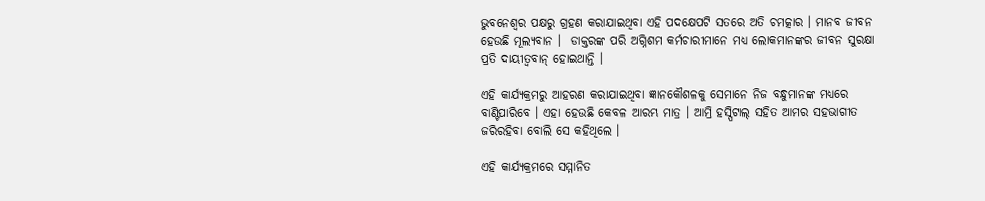ଭୁବନେଶ୍ୱର ପକ୍ଷରୁ ଗ୍ରହଣ କରାଯାଇଥିବା ଏହି ପଦକ୍ଷେପଟି ସତରେ ଅତି ଚମତ୍କାର । ମାନବ ଜୀବନ ହେଉଛି ମୂଲ୍ୟବାନ ।  ଡାକ୍ତରଙ୍କ ପରି ଅଗ୍ନିଶମ କର୍ମଚାରୀମାନେ ମଧ୍ୟ ଲୋକମାନଙ୍କର ଜୀବନ ସୁରକ୍ଷା ପ୍ରତି ଦାୟୀତ୍ୱବାନ୍ ହୋଇଥାନ୍ତି ।

ଏହି କାର୍ଯ୍ୟକ୍ରମରୁ ଆହରଣ କରାଯାଇଥିବା ଜ୍ଞାନକୌଶଳକୁ ସେମାନେ ନିଜ ବନ୍ଧୁମାନଙ୍କ ମଧ୍ୟରେ ବାଣ୍ଟିପାରିବେ । ଏହା ହେଉଛି କେବଳ ଆରମ୍ଭ ମାତ୍ର । ଆମ୍ରି ହସ୍ପିଟାଲ୍ ସହିତ ଆମର ସହଭାଗୀତ ଜରିରହିବା ବୋଲି ସେ କହିଥିଲେ ।

ଏହି କାର୍ଯ୍ୟକ୍ରମରେ ସମ୍ମାନିତ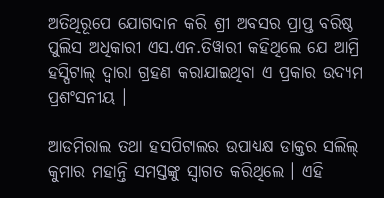ଅତିଥିରୂପେ ଯୋଗଦାନ କରି ଶ୍ରୀ ଅବସର ପ୍ରାପ୍ତ ବରିଷ୍ଠ ପୁଲିସ ଅଧିକାରୀ ଏସ.ଏନ.ତିୱାରୀ କହିଥିଲେ ଯେ ଆମ୍ରି ହସ୍ପିଟାଲ୍ ଦ୍ୱାରା ଗ୍ରହଣ କରାଯାଇଥିବା ଏ ପ୍ରକାର ଉଦ୍ୟମ ପ୍ରଶଂସନୀୟ ।

ଆଡମିରାଲ ତଥା ହସପିଟାଲର ଉପାଧ୍ୟକ୍ଷ ଡାକ୍ତର ସଲିଲ୍ କୁମାର ମହାନ୍ତି ସମସ୍ତଙ୍କୁ ସ୍ୱାଗତ କରିଥିଲେ । ଏହି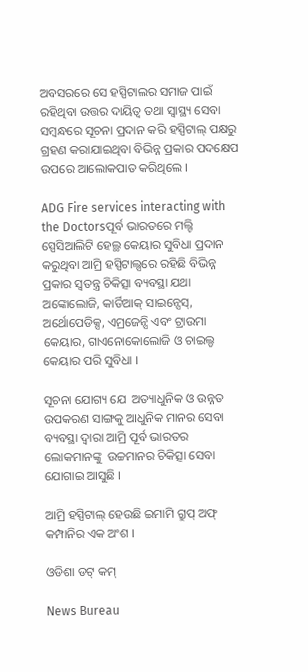ଅବସରରେ ସେ ହସ୍ପିଟାଲର ସମାଜ ପାଇଁ ରହିଥିବା ଉତ୍ତର ଦାୟିତ୍ଵ ତଥା ସ୍ୱାସ୍ଥ୍ୟ ସେବା ସମ୍ବନ୍ଧରେ ସୂଚନା ପ୍ରଦାନ କରି ହସ୍ପିଟାଲ୍ ପକ୍ଷରୁ ଗ୍ରହଣ କରାଯାଇଥିବା ବିଭିନ୍ନ ପ୍ରକାର ପଦକ୍ଷେପ ଉପରେ ଆଲୋକପାତ କରିଥିଲେ ।

ADG Fire services interacting with the Doctorsପୂର୍ବ ଭାରତରେ ମଲ୍ଟି ସ୍ପେସିଆଲିଟି ହେଲ୍ଥ କେୟାର ସୁବିଧା ପ୍ରଦାନ କରୁଥିବା ଆମ୍ରି ହସ୍ପିଟାଲ୍ସରେ ରହିଛି ବିଭିନ୍ନ ପ୍ରକାର ସ୍ୱତନ୍ତ୍ର ଚିକିତ୍ସା ବ୍ୟବସ୍ଥା ଯଥା ଅଙ୍କୋଲୋଜି, କାର୍ଡିଆକ୍ ସାଇନ୍ସେସ୍,  ଅର୍ଥୋପେଡିକ୍ସ, ଏମ୍ରଜେନ୍ସି ଏବଂ ଟ୍ରାଉମା କେୟାର, ଗାଏନୋକୋଲୋଜି ଓ ଚାଇଲ୍ଡ କେୟାର ପରି ସୁବିଧା ।

ସୂଚନା ଯୋଗ୍ୟ ଯେ  ଅତ୍ୟାଧୁନିକ ଓ ଉନ୍ନତ ଉପକରଣ ସାଙ୍ଗକୁ ଆଧୁନିକ ମାନର ସେବା ବ୍ୟବସ୍ଥା ଦ୍ୱାରା ଆମ୍ରି ପୂର୍ବ ଭାରତର ଲୋକମାନଙ୍କୁ  ଉଚ୍ଚମାନର ଚିକିତ୍ସା ସେବା ଯୋଗାଇ ଆସୁଛି ।

ଆମ୍ରି ହସ୍ପିଟାଲ୍ ହେଉଛି ଇମାମି ଗ୍ରୁପ୍ ଅଫ୍ କମ୍ପାନିର ଏକ ଅଂଶ ।

ଓଡିଶା ଡଟ୍ କମ୍

News Bureau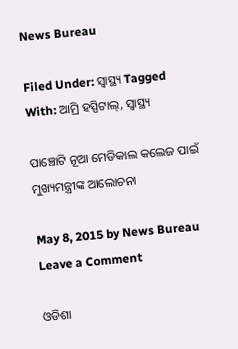News Bureau

Filed Under: ସ୍ୱାସ୍ଥ୍ୟ Tagged With: ଆମ୍ରି ହସ୍ପିଟାଲ୍, ସ୍ୱାସ୍ଥ୍ୟ

ପାଞ୍ଚୋଟି ନୂଆ ମେଡିକାଲ କଲେଜ ପାଇଁ ମୁଖ୍ୟମନ୍ତ୍ରୀଙ୍କ ଆଲୋଚନା

May 8, 2015 by News Bureau Leave a Comment

ଓଡିଶା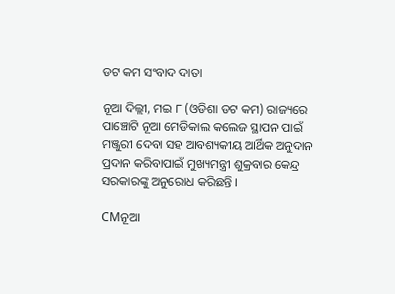ଡଟ କମ ସଂବାଦ ଦାତା

ନୂଆ ଦିଲ୍ଲୀ, ମଇ ୮ (ଓଡିଶା ଡଟ କମ) ରାଜ୍ୟରେ ପାଞ୍ଚୋଟି ନୂଆ ମେଡିକାଲ କଲେଜ ସ୍ଥାପନ ପାଇଁ ମଞ୍ଜୁରୀ ଦେବା ସହ ଆବଶ୍ୟକୀୟ ଆର୍ଥିକ ଅନୁଦାନ ପ୍ରଦାନ କରିବାପାଇଁ ମୁଖ୍ୟମନ୍ତ୍ରୀ ଶୁକ୍ରବାର କେନ୍ଦ୍ର ସରକାରଙ୍କୁ ଅନୁରୋଧ କରିଛନ୍ତି ।

CMନୂଆ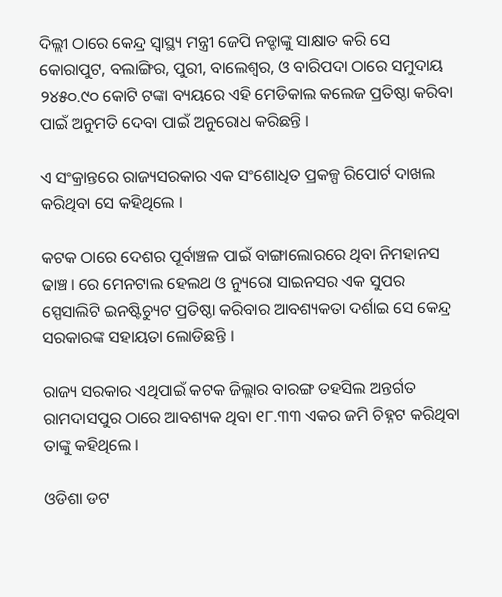ଦିଲ୍ଲୀ ଠାରେ କେନ୍ଦ୍ର ସ୍ୱାସ୍ଥ୍ୟ ମନ୍ତ୍ରୀ ଜେପି ନଡ୍ଡାଙ୍କୁ ସାକ୍ଷାତ କରି ସେ କୋରାପୁଟ, ବଲାଙ୍ଗିର, ପୁରୀ, ବାଲେଶ୍ଵର, ଓ ବାରିପଦା ଠାରେ ସମୁଦାୟ ୨୪୫୦.୯୦ କୋଟି ଟଙ୍କା ବ୍ୟୟରେ ଏହି ମେଡିକାଲ କଲେଜ ପ୍ରତିଷ୍ଠା କରିବା ପାଇଁ ଅନୁମତି ଦେବା ପାଇଁ ଅନୁରୋଧ କରିଛନ୍ତି ।

ଏ ସଂକ୍ରାନ୍ତରେ ରାଜ୍ୟସରକାର ଏକ ସଂଶୋଧିତ ପ୍ରକଳ୍ପ ରିପୋର୍ଟ ଦାଖଲ କରିଥିବା ସେ କହିଥିଲେ ।

କଟକ ଠାରେ ଦେଶର ପୂର୍ବାଞ୍ଚଳ ପାଇଁ ବାଙ୍ଗାଲୋରରେ ଥିବା ନିମହାନସ ଢାଞ୍ଚ। ରେ ମେନଟାଲ ହେଲଥ ଓ ନ୍ୟୁରୋ ସାଇନସର ଏକ ସୁପର ସ୍ପେସାଲିଟି ଇନଷ୍ଟିଚ୍ୟୁଟ ପ୍ରତିଷ୍ଠା କରିବାର ଆବଶ୍ୟକତା ଦର୍ଶାଇ ସେ କେନ୍ଦ୍ର ସରକାରଙ୍କ ସହାୟତା ଲୋଡିଛନ୍ତି ।

ରାଜ୍ୟ ସରକାର ଏଥିପାଇଁ କଟକ ଜିଲ୍ଲାର ବାରଙ୍ଗ ତହସିଲ ଅନ୍ତର୍ଗତ ରାମଦାସପୁର ଠାରେ ଆବଶ୍ୟକ ଥିବା ୧୮.୩୩ ଏକର ଜମି ଚିହ୍ନଟ କରିଥିବା ତାଙ୍କୁ କହିଥିଲେ ।

ଓଡିଶା ଡଟ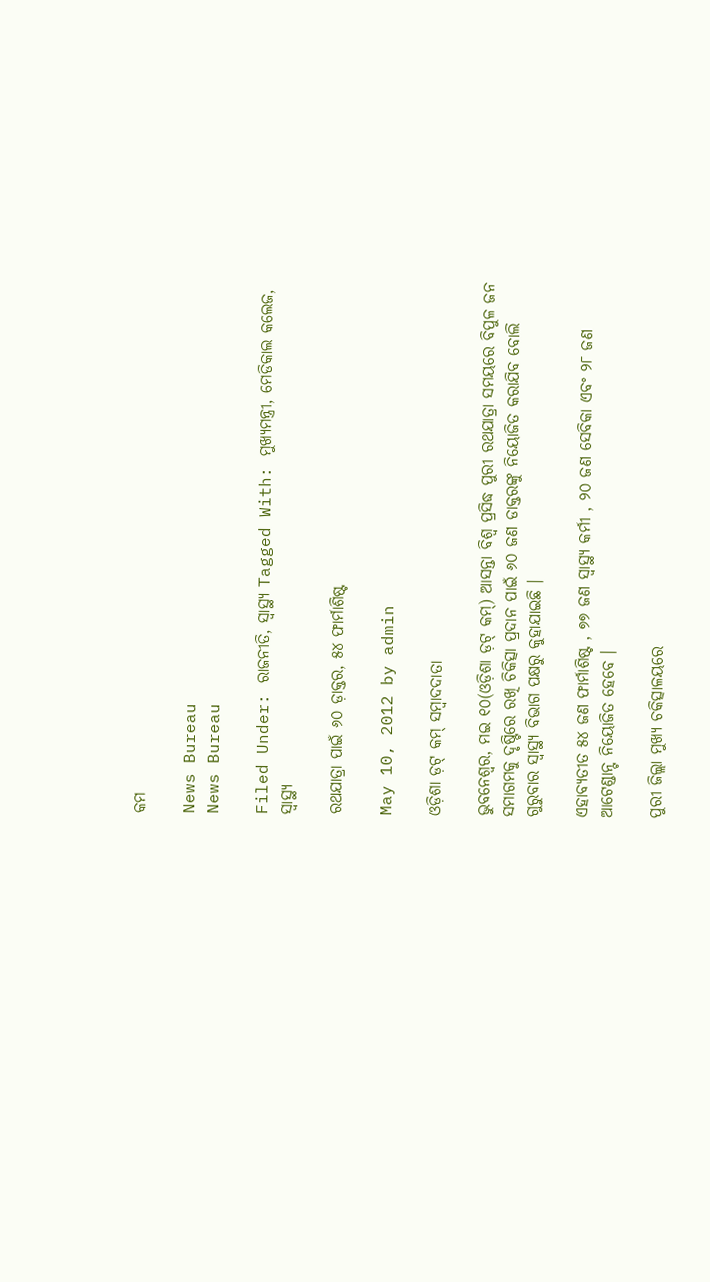କମ

News Bureau
News Bureau

Filed Under: ରାଜନୀତି, ସ୍ୱାସ୍ଥ୍ୟ Tagged With: ମୁଖ୍ୟମନ୍ତ୍ରୀ, ମେଡିକାଲ କଲେଜ, ସ୍ୱାସ୍ଥ୍ୟ

ରଥଯାତ୍ରା ପାଇଁ ୬୦ ଡ଼ାକ୍ତର, ୫୪ ଫାର୍ମାଶିଷ୍ଟ

May 10, 2012 by admin

ଓଡ଼ିଶା ଡ଼ଟ୍ କମ୍ ସମ୍ବାଦଦାତା

ଭୁବନେଶ୍ୱର, ମଇ ୧୦(ଓଡ଼ିଶା ଡ଼ଟ୍ କମ୍) ଆସନ୍ତା ବିଶ୍ୱ ପ୍ରସିଦ୍ଧ ପୁରୀ ରଥଯାତ୍ରା ସମୟରେ ବିପୁଳ ଜନ ସମାଗମକୁ ଦୃଷ୍ଟିରେ ରଖି ଚିକିତ୍ସା ପ୍ରଦାନ ପାଇଁ ୬୦ ଜଣ ଡାକ୍ତରଙ୍କୁ ନିୟୋଜିତ କରାଯିବ ବୋଲି ଗୁରୁବାର ସ୍ୱାସ୍ଥ୍ୟ ବିଭାଗ ପକ୍ଷରୁ କୁହାଯାଇଛି ।

ଏହାବ୍ୟତୀତ ୫୪ ଜଣ ଫାର୍ମାଶିଷ୍ଟ , ୭୭ ଜଣ ସ୍ୱାସ୍ଥ୍ୟ କର୍ମୀ , ୨୦ ଜଣ ସେବିକା ଏବଂ ୨୮ ଜଣ ଆଟେଣ୍ଡାନ୍ଟ ନିୟୋଜିତ ହେବେ ।

ପୁରୀ ଜିଲ୍ଲା ମୁଖ୍ୟ ଚକିତ୍ସାଳୟରେ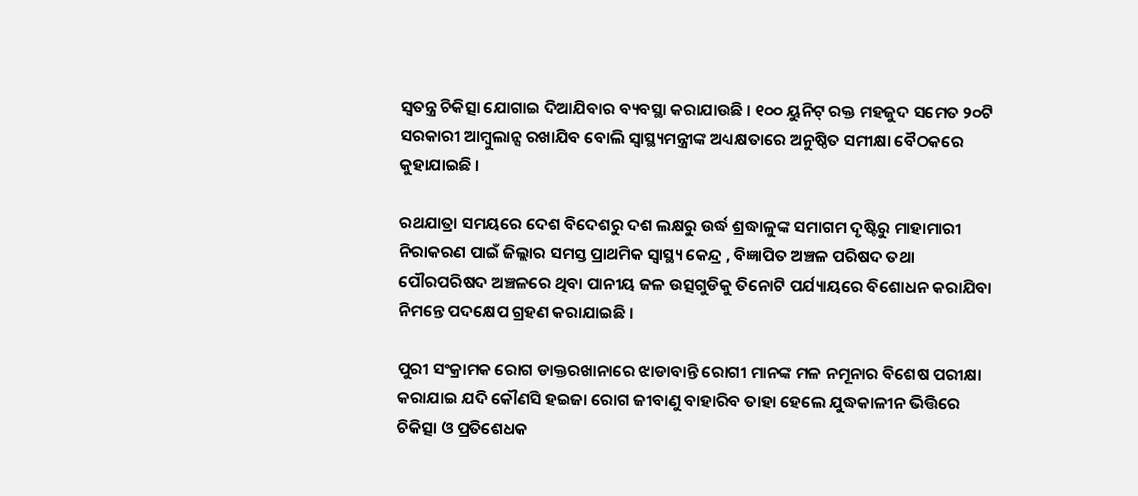ସ୍ୱତନ୍ତ୍ର ଚିକିତ୍ସା ଯୋଗାଇ ଦିଆଯିବାର ବ୍ୟବସ୍ଥା କରାଯାଉଛି । ୧୦୦ ୟୁନିଟ୍ ରକ୍ତ ମହଜୁଦ ସମେତ ୨୦ଟି ସରକାରୀ ଆମ୍ବୁଲାନ୍ସ ରଖାଯିବ ବୋଲି ସ୍ୱାସ୍ଥ୍ୟମନ୍ତ୍ରୀଙ୍କ ଅଧ୍ୟକ୍ଷତାରେ ଅନୁଷ୍ଠିତ ସମୀକ୍ଷା ବୈଠକରେ କୁହାଯାଇଛି ।

ରଥଯାତ୍ରା ସମୟରେ ଦେଶ ବିଦେଶରୁ ଦଶ ଲକ୍ଷରୁ ଉର୍ଦ୍ଧ ଶ୍ରଦ୍ଧାଳୁଙ୍କ ସମାଗମ ଦୃଷ୍ଟିରୁ ମାହାମାରୀ
ନିରାକରଣ ପାଇଁ ଜିଲ୍ଲାର ସମସ୍ତ ପ୍ରାଥମିକ ସ୍ୱାସ୍ଥ୍ୟ କେନ୍ଦ୍ର , ବିଜ୍ଞାପିତ ଅଞ୍ଚଳ ପରିଷଦ ତଥା ପୌରପରିଷଦ ଅଞ୍ଚଳରେ ଥିବା ପାନୀୟ ଜଳ ଉତ୍ସଗୁଡିକୁ ତିନୋଟି ପର୍ଯ୍ୟାୟରେ ବିଶୋଧନ କରାଯିବା ନିମନ୍ତେ ପଦକ୍ଷେପ ଗ୍ରହଣ କରାଯାଇଛି ।

ପୁରୀ ସଂକ୍ରାମକ ରୋଗ ଡାକ୍ତରଖାନାରେ ଝାଡାବାନ୍ତି ରୋଗୀ ମାନଙ୍କ ମଳ ନମୂନାର ବିଶେଷ ପରୀକ୍ଷା କରାଯାଇ ଯଦି କୌଣସି ହଇଜା ରୋଗ ଜୀବାଣୁ ବାହାରିବ ତାହା ହେଲେ ଯୁଦ୍ଧକାଳୀନ ଭିତ୍ତିରେ ଚିକିତ୍ସା ଓ ପ୍ରତିଶେଧକ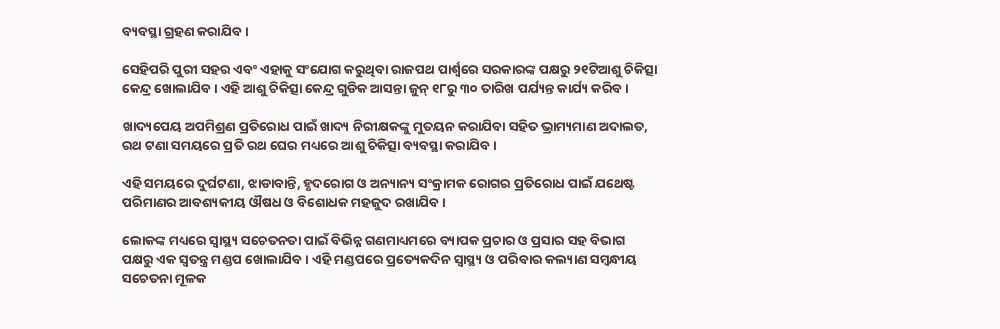ବ୍ୟବସ୍ଥା ଗ୍ରହଣ କରାଯିବ ।

ସେହିପରି ପୁରୀ ସହର ଏବଂ ଏହାକୁ ସଂଯୋଗ କରୁଥିବା ରାଜପଥ ପାର୍ଶ୍ଵରେ ସରକାରଙ୍କ ପକ୍ଷରୁ ୨୧ଟିଆଶୁ ଚିକିତ୍ସା କେନ୍ଦ୍ର ଖୋଲାଯିବ । ଏହି ଆଶୁ ଚିକିତ୍ସା କେନ୍ଦ୍ର ଗୁଡିକ ଆସନ୍ତା ଜୁନ୍ ୧୮ରୁ ୩୦ ତାରିଖ ପର୍ଯ୍ୟନ୍ତ କାର୍ଯ୍ୟ କରିବ ।

ଖାଦ୍ୟପେୟ ଅପମିଶ୍ରଣ ପ୍ରତିରୋଧ ପାଇଁ ଖାଦ୍ୟ ନିରୀକ୍ଷକଙ୍କୁ ମୁତୟନ କରାଯିବା ସହିତ ଭ୍ରାମ୍ୟମାଣ ଅଦାଲତ, ରଥ ଟଣା ସମୟରେ ପ୍ରତି ରଥ ଘେର ମଧ୍ୟରେ ଆଶୁ ଚିକିତ୍ସା ବ୍ୟବସ୍ଥା କରାଯିବ ।

ଏହି ସମୟରେ ଦୁର୍ଘଟଣା, ଝାଡାବାନ୍ତି, ହୃଦରୋଗ ଓ ଅନ୍ୟାନ୍ୟ ସଂକ୍ରାମକ ରୋଗର ପ୍ରତିରୋଧ ପାଇଁ ଯଥେଷ୍ଟ ପରିମାଣର ଆବଶ୍ୟକୀୟ ଔଷଧ ଓ ବିଶୋଧକ ମହଜୁଦ ରଖାଯିବ ।

ଲୋକଙ୍କ ମଧ୍ୟରେ ସ୍ୱାସ୍ଥ୍ୟ ସଚେତନତା ପାଇଁ ବିଭିନ୍ନ ଗଣମାଧ୍ୟମରେ ବ୍ୟାପକ ପ୍ରଚାର ଓ ପ୍ରସାର ସହ ବିଭାଗ ପକ୍ଷରୁ ଏକ ସ୍ୱତନ୍ତ୍ର ମଣ୍ଡପ ଖୋଲାଯିବ । ଏହି ମଣ୍ଡପରେ ପ୍ରତ୍ୟେକଦିନ ସ୍ୱାସ୍ଥ୍ୟ ଓ ପରିବାର କଲ୍ୟାଣ ସମ୍ବନ୍ଧୀୟ ସଚେତନା ମୂଳକ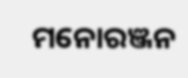ମନୋରଞ୍ଜନ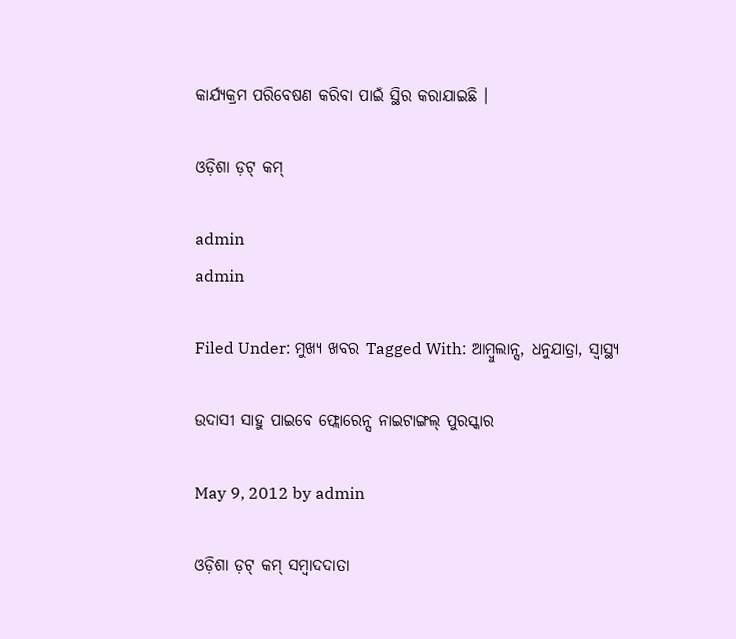କାର୍ଯ୍ୟକ୍ରମ ପରିବେଷଣ କରିବା ପାଇଁ ସ୍ଥିର କରାଯାଇଛି ।

ଓଡ଼ିଶା ଡ଼ଟ୍ କମ୍

admin
admin

Filed Under: ମୁଖ୍ୟ ଖବର Tagged With: ଆମ୍ବୁଲାନ୍ସ, ଧନୁଯାତ୍ରା, ସ୍ୱାସ୍ଥ୍ୟ

ଉଦାସୀ ସାହୁ ପାଇବେ ଫ୍ଲୋରେନ୍ସ ନାଇଟାଙ୍ଗଲ୍ ପୁରସ୍କାର

May 9, 2012 by admin

ଓଡ଼ିଶା ଡ଼ଟ୍ କମ୍ ସମ୍ବାଦଦାତା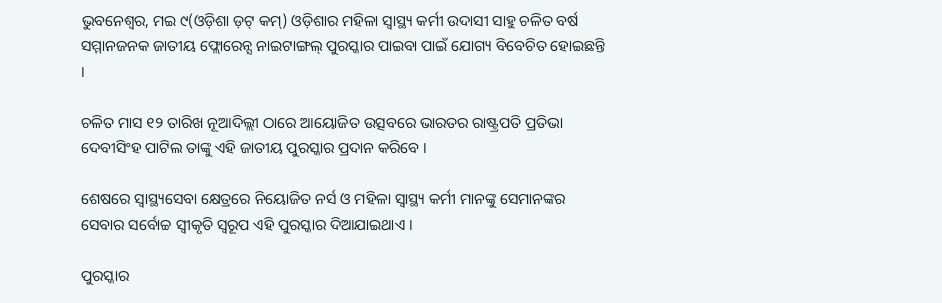ଭୁବନେଶ୍ୱର, ମଇ ୯(ଓଡ଼ିଶା ଡ଼ଟ୍ କମ୍) ଓଡ଼ିଶାର ମହିଳା ସ୍ୱାସ୍ଥ୍ୟ କର୍ମୀ ଉଦାସୀ ସାହୁ ଚଳିତ ବର୍ଷ ସମ୍ମାନଜନକ ଜାତୀୟ ଫ୍ଲୋରେନ୍ସ ନାଇଟାଙ୍ଗଲ୍ ପୁରସ୍କାର ପାଇବା ପାଇଁ ଯୋଗ୍ୟ ବିବେଚିତ ହୋଇଛନ୍ତି ।

ଚଳିତ ମାସ ୧୨ ତାରିଖ ନୂଆଦିଲ୍ଲୀ ଠାରେ ଆୟୋଜିତ ଉତ୍ସବରେ ଭାରତର ରାଷ୍ଟ୍ରପତି ପ୍ରତିଭା ଦେବୀସିଂହ ପାଟିଲ ତାଙ୍କୁ ଏହି ଜାତୀୟ ପୁରସ୍କାର ପ୍ରଦାନ କରିବେ ।

ଶେଷରେ ସ୍ୱାସ୍ଥ୍ୟସେବା କ୍ଷେତ୍ରରେ ନିୟୋଜିତ ନର୍ସ ଓ ମହିଳା ସ୍ୱାସ୍ଥ୍ୟ କର୍ମୀ ମାନଙ୍କୁ ସେମାନଙ୍କର ସେବାର ସର୍ବୋଚ୍ଚ ସ୍ୱୀକୃତି ସ୍ୱରୂପ ଏହି ପୁରସ୍କାର ଦିଆଯାଇଥାଏ ।

ପୁରସ୍କାର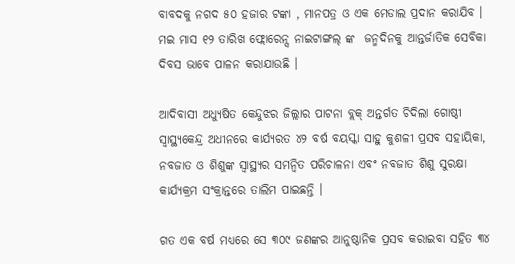ବାବଦକୁ ନଗଦ ୫୦ ହଜାର ଟଙ୍କା , ମାନପତ୍ର ଓ ଏକ ମେଡାଲ ପ୍ରଦାନ କରାଯିବ । ମଇ ମାସ ୧୨ ତାରିଖ ଫ୍ଲୋରେନ୍ସ ନାଇଟାଙ୍ଗଲ୍ ଙ୍କ  ଜନ୍ମଦିନକୁ ଆନ୍ତର୍ଜାତିକ ସେବିକା ଦିବସ ଭାବେ ପାଳନ କରାଯାଉଛି ।

ଆଦିବାସୀ ଅଧ୍ୟୁଷିତ କେନ୍ଦୁଝର ଜିଲ୍ଲାର ପାଟନା ବ୍ଲକ୍ ଅନ୍ତର୍ଗତ ଚିଦିଲା ଗୋଷ୍ଠୀ ସ୍ୱାସ୍ଥ୍ୟକେନ୍ଦ୍ର ଅଧୀନରେ କାର୍ଯ୍ୟରତ ୪୨ ବର୍ଷ ବୟସ୍କା ସାହୁ କୁଶଳୀ ପ୍ରସବ ସହାୟିକା, ନବଜାତ ଓ ଶିଶୁଙ୍କ ସ୍ୱାସ୍ଥ୍ୟର ସମନ୍ୱିତ ପରିଚାଳନା ଏବଂ ନବଜାତ ଶିଶୁ ସୁରକ୍ଷା କାର୍ଯ୍ୟକ୍ରମ ସଂକ୍ରାନ୍ତରେ ତାଲିମ ପାଇଛନ୍ତି ।

ଗତ ଏକ ବର୍ଷ ମଧ୍ୟରେ ସେ ୩୦୯ ଜଣଙ୍କର ଆନୁଷ୍ଠାନିକ ପ୍ରସବ କରାଇବା ସହିତ ୩୪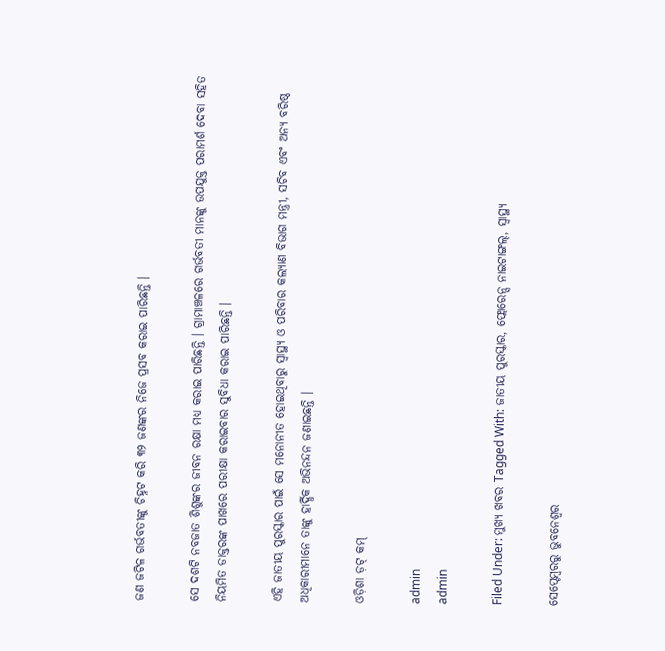ଜଣ ଜଟିଳ ଗର୍ଭବତୀଙ୍କୁ ଚିହ୍ନଟ କରି ୩୨ ଜଣଙ୍କର ନିଜେ ପ୍ରସବ କରାଇ ପାରିଛନ୍ତି ।

ସେ ଦଶଟି ନବଜାତ ଶିଶୁଙ୍କର ଜୀବନ ରକ୍ଷା ମଧ୍ୟ କରାଇ ପାରିଛନ୍ତି । ଗ୍ରାମାଞ୍ଚଳରେ ଗର୍ଭବତୀ ମାନଙ୍କୁ ଉପଯୁକ୍ତ ପରାମର୍ଶ ଦେବା ସହିତ ନିୟମିତ ଡାକ୍ତରଙ୍କ ପାଖରେ ପରୀକ୍ଷା କରାଇବାର ସୁବିଧା କରାଇ ପାରିଛନ୍ତି ।

ଏହି ଜାତୀୟ ପୁରସ୍କାର ପାଇଁ ସେ ମନୋନୀତ ହୋଇଥିବାରୁ ସ୍ୱାସ୍ଥ୍ୟ ଓ ପରିବାର କଲ୍ୟାଣ ବିଭାଗ ମନ୍ତ୍ରୀ, ସଚିବ ଏବଂ ଅନ୍ୟ ବରିଷ୍ଠ ଅଧିକାରୀମାନେ ତାଙ୍କୁ ହାର୍ଦ୍ଧିକ ଅଭିନନ୍ଦନ ଜଣାଇଛନ୍ତି ।

ଓଡ଼ିଶା ଡ଼ଟ୍ କମ୍

admin
admin

Filed Under: ମୁଖ୍ୟ ଖବର Tagged With: ଜାତୀୟ ପୁରସ୍କାର, ଫ୍ଲୋରେନ୍ସ ନାଇଟାଙ୍ଗଲ୍, ସ୍ୱାସ୍ଥ୍ୟ

ସେପ୍ଟେମ୍ବରରୁ ଭୁବନେଶ୍ୱର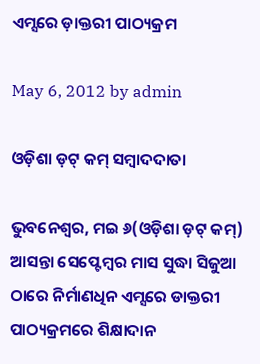ଏମ୍ସରେ ଡ଼ାକ୍ତରୀ ପାଠ୍ୟକ୍ରମ

May 6, 2012 by admin

ଓଡ଼ିଶା ଡ଼ଟ୍ କମ୍ ସମ୍ବାଦଦାତା

ଭୁବନେଶ୍ୱର, ମଇ ୬(ଓଡ଼ିଶା ଡ଼ଟ୍ କମ୍) ଆସନ୍ତା ସେପ୍ଟେମ୍ବର ମାସ ସୁଦ୍ଧା ସିଜୁଆ ଠାରେ ନିର୍ମାଣଧିନ ଏମ୍ସରେ ଡାକ୍ତରୀ ପାଠ୍ୟକ୍ରମରେ ଶିକ୍ଷାଦାନ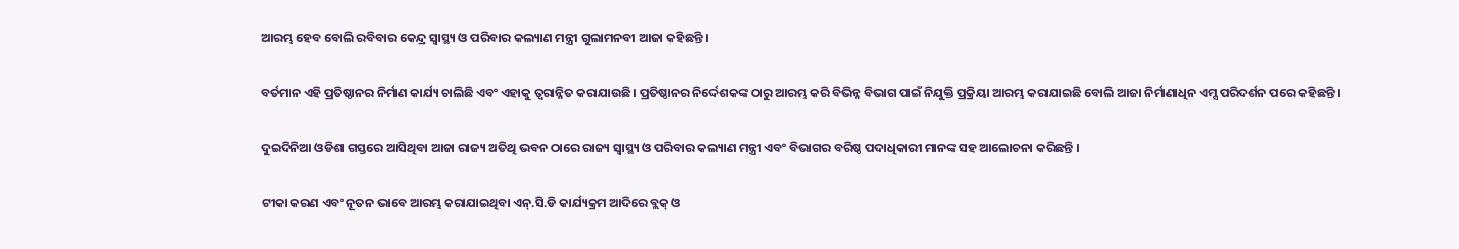ଆରମ୍ଭ ହେବ ବୋଲି ରବିବାର କେନ୍ଦ୍ର ସ୍ୱାସ୍ଥ୍ୟ ଓ ପରିବାର କଲ୍ୟାଣ ମନ୍ତ୍ରୀ ଗୁଲାମନବୀ ଆଜା କହିଛନ୍ତି ।

ବର୍ତମାନ ଏହି ପ୍ରତିଷ୍ଠାନର ନିର୍ମାଣ କାର୍ଯ୍ୟ ଚାଲିଛି ଏବଂ ଏହାକୁ ତ୍ୱରାନ୍ନିତ କରାଯାଉଛି । ପ୍ରତିଷ୍ଠାନର ନିର୍ଦ୍ଦେଶକଙ୍କ ଠାରୁ ଆରମ୍ଭ କରି ବିଭିନ୍ନ ବିଭାଗ ପାଇଁ ନିଯୁକ୍ତି ପ୍ରକ୍ରିୟା ଆରମ୍ଭ କରାଯାଇଛି ବୋଲି ଆଜା ନିର୍ମାଣାଧିନ ଏମ୍ସ ପରିଦର୍ଶନ ପରେ କହିଛନ୍ତି ।

ଦୁଇଦିନିଆ ଓଡିଶା ଗସ୍ତରେ ଆସିଥିବା ଆଜା ରାଜ୍ୟ ଅତିଥି ଭବନ ଠାରେ ରାଜ୍ୟ ସ୍ୱାସ୍ଥ୍ୟ ଓ ପରିବାର କଲ୍ୟାଣ ମନ୍ତ୍ରୀ ଏବଂ ବିଭାଗର ବରିଷ୍ଠ ପଦାଧିକାରୀ ମାନଙ୍କ ସହ ଆଲୋଚନା କରିଛନ୍ତି ।

ଟୀକା କରଣ ଏବଂ ନୂତନ ଭାବେ ଆରମ୍ଭ କରାଯାଇଥିବା ଏନ୍.ସି.ଡି କାର୍ଯ୍ୟକ୍ରମ ଆଦିରେ ବ୍ଲକ୍ ଓ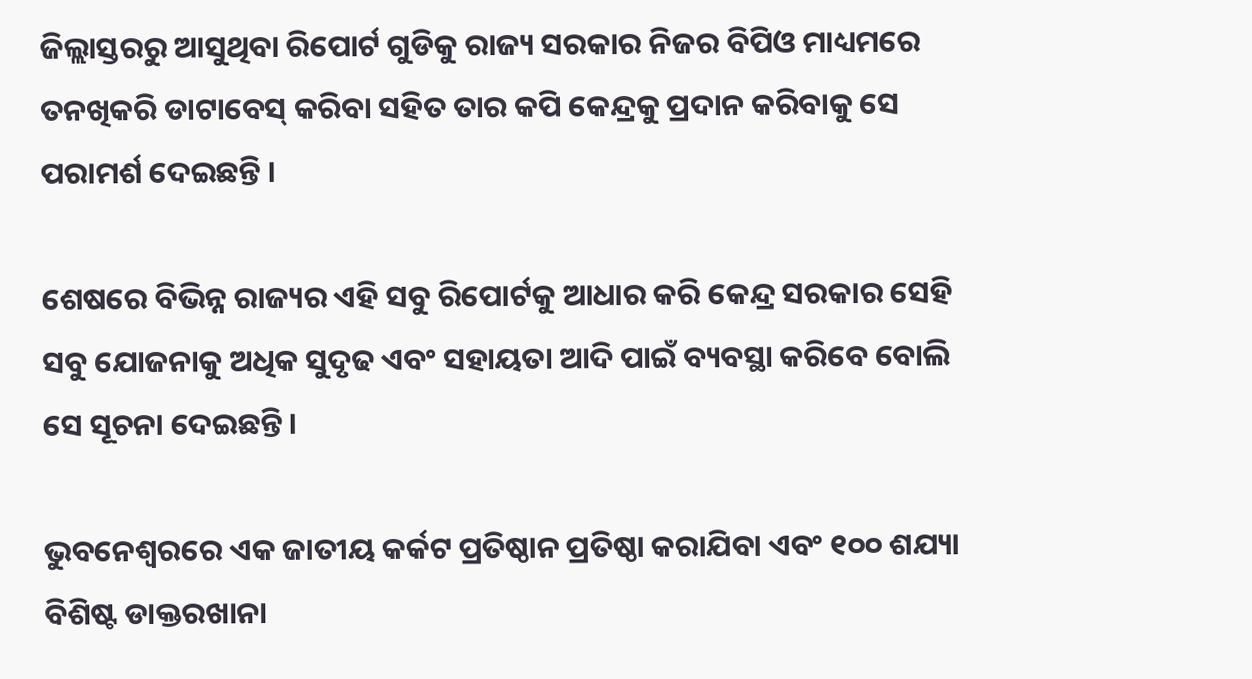ଜିଲ୍ଲାସ୍ତରରୁ ଆସୁଥିବା ରିପୋର୍ଟ ଗୁଡିକୁ ରାଜ୍ୟ ସରକାର ନିଜର ବିପିଓ ମାଧ୍ୟମରେ ତନଖିକରି ଡାଟାବେସ୍ କରିବା ସହିତ ତାର କପି କେନ୍ଦ୍ରକୁ ପ୍ରଦାନ କରିବାକୁ ସେ ପରାମର୍ଶ ଦେଇଛନ୍ତି ।

ଶେଷରେ ବିଭିନ୍ନ ରାଜ୍ୟର ଏହି ସବୁ ରିପୋର୍ଟକୁ ଆଧାର କରି କେନ୍ଦ୍ର ସରକାର ସେହି ସବୁ ଯୋଜନାକୁ ଅଧିକ ସୁଦୃଢ ଏବଂ ସହାୟତା ଆଦି ପାଇଁ ବ୍ୟବସ୍ଥା କରିବେ ବୋଲି ସେ ସୂଚନା ଦେଇଛନ୍ତି ।

ଭୁବନେଶ୍ୱରରେ ଏକ ଜାତୀୟ କର୍କଟ ପ୍ରତିଷ୍ଠାନ ପ୍ରତିଷ୍ଠା କରାଯିବା ଏବଂ ୧୦୦ ଶଯ୍ୟା ବିଶିଷ୍ଟ ଡାକ୍ତରଖାନା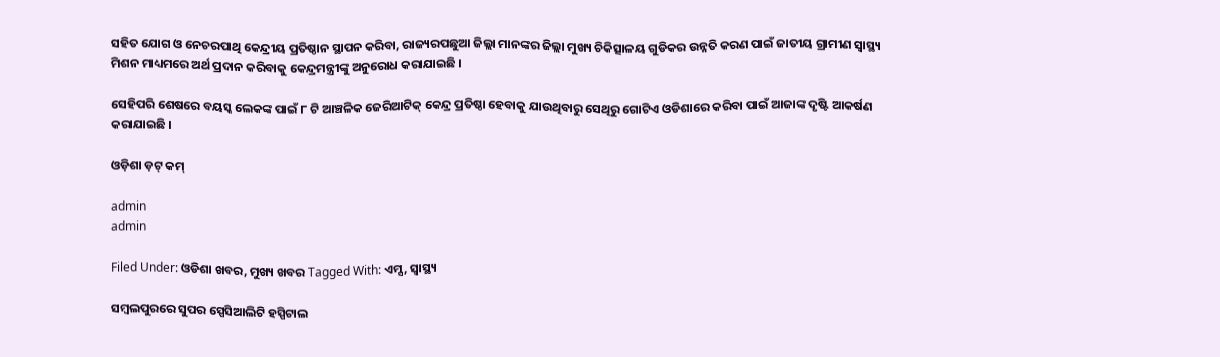ସହିତ ଯୋଗ ଓ ନେଚରପାଥି କେନ୍ଦ୍ରୀୟ ପ୍ରତିଷ୍ଠାନ ସ୍ଥାପନ କରିବା, ରାଜ୍ୟରପଛୁଆ ଜିଲ୍ଲା ମାନଙ୍କର ଜିଲ୍ଲା ମୁଖ୍ୟ ଚିକିତ୍ସାଳୟ ଗୁଡିକର ଉନ୍ନତି କରଣ ପାଇଁ ଜାତୀୟ ଗ୍ରାମୀଣ ସ୍ୱାସ୍ଥ୍ୟ ମିଶନ ମାଧ୍ୟମରେ ଅର୍ଥ ପ୍ରଦାନ କରିବାକୁ କେନ୍ଦ୍ରମନ୍ତ୍ରୀଙ୍କୁ ଅନୁରୋଧ କରାଯାଇଛି ।

ସେହିପରି ଶେଷରେ ବୟସ୍କ ଲେକଙ୍କ ପାଇଁ ୮ ଟି ଆଞ୍ଚଳିକ ଜେରିଆଟିକ୍ କେନ୍ଦ୍ର ପ୍ରତିଷ୍ଠା ହେବାକୁ ଯାଉଥିବାରୁ ସେଥିରୁ ଗୋଟିଏ ଓଡିଶାରେ କରିବା ପାଇଁ ଆଜାଙ୍କ ଦୃଷ୍ଟି ଆକର୍ଷଣ କରାଯାଇଛି ।

ଓଡ଼ିଶା ଡ଼ଟ୍ କମ୍

admin
admin

Filed Under: ଓଡିଶା ଖବର, ମୁଖ୍ୟ ଖବର Tagged With: ଏମ୍ସ, ସ୍ୱାସ୍ଥ୍ୟ

ସମ୍ବଲପୁରରେ ସୁପର ସ୍ପେସିଆଲିଟି ହସ୍ପିଟାଲ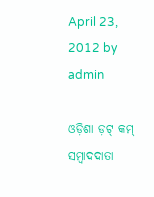April 23, 2012 by admin

ଓଡ଼ିଶା ଡ଼ଟ୍ କମ୍ ସମ୍ବାଦଦାତା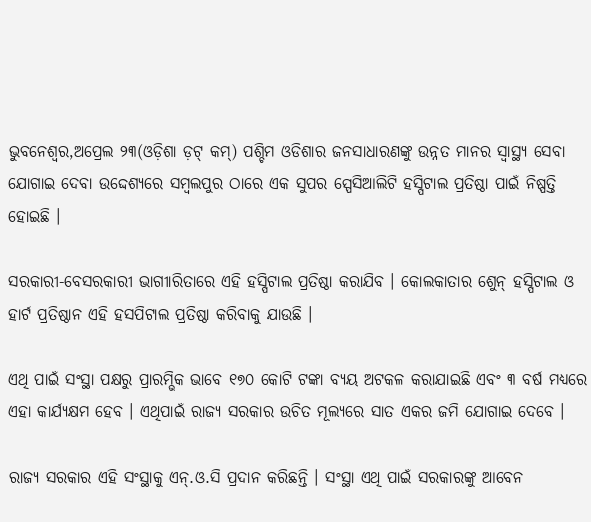ଭୁବନେଶ୍ୱର,ଅପ୍ରେଲ ୨୩(ଓଡ଼ିଶା ଡ଼ଟ୍ କମ୍) ପଶ୍ଚିମ ଓଡିଶାର ଜନସାଧାରଣଙ୍କୁ ଉନ୍ନତ ମାନର ସ୍ୱାସ୍ଥ୍ୟ ସେବା ଯୋଗାଇ ଦେବା ଉଦ୍ଦେଶ୍ୟରେ ସମ୍ବଲପୁର ଠାରେ ଏକ ସୁପର ସ୍ପେସିଆଲିଟି ହସ୍ପିଟାଲ ପ୍ରତିଷ୍ଠା ପାଇଁ ନିଷ୍ପତ୍ତି ହୋଇଛି ।

ସରକାରୀ-ବେସରକାରୀ ଭାଗୀାରିତାରେ ଏହି ହସ୍ପିଟାଲ ପ୍ରତିଷ୍ଠା କରାଯିବ । କୋଲକାତାର ଶେୁନ୍ ହସ୍ପିଟାଲ ଓ ହାର୍ଟ ପ୍ରତିଷ୍ଠାନ ଏହି ହସପିଟାଲ ପ୍ରତିଷ୍ଠା କରିବାକୁ ଯାଉଛି ।

ଏଥି ପାଇଁ ସଂସ୍ଥା ପକ୍ଷରୁ ପ୍ରାରମ୍ଭିକ ଭାବେ ୧୭୦ କୋଟି ଟଙ୍କା ବ୍ୟୟ ଅଟକଳ କରାଯାଇଛି ଏବଂ ୩ ବର୍ଷ ମଧ୍ୟରେ ଏହା କାର୍ଯ୍ୟକ୍ଷମ ହେବ । ଏଥିପାଇଁ ରାଜ୍ୟ ସରକାର ଉଚିତ ମୂଲ୍ୟରେ ସାତ ଏକର ଜମି ଯୋଗାଇ ଦେବେ ।

ରାଜ୍ୟ ସରକାର ଏହି ସଂସ୍ଥାକୁ ଏନ୍.ଓ.ସି ପ୍ରଦାନ କରିଛନ୍ତି । ସଂସ୍ଥା ଏଥି ପାଇଁ ସରକାରଙ୍କୁ ଆବେନ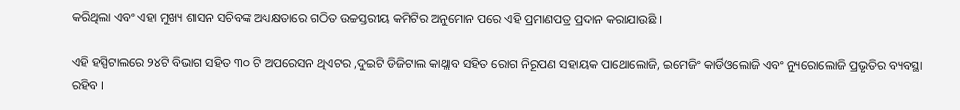କରିଥିଲା ଏବଂ ଏହା ମୁଖ୍ୟ ଶାସନ ସଚିବଙ୍କ ଅଧ୍ୟକ୍ଷତାରେ ଗଠିତ ଉଚ୍ଚସ୍ତରୀୟ କମିଟିର ଅନୁମୋନ ପରେ ଏହି ପ୍ରମାଣପତ୍ର ପ୍ରଦାନ କରାଯାଉଛି ।

ଏହି ହସ୍ପିଟାଲରେ ୨୪ଟି ବିଭାଗ ସହିତ ୩୦ ଟି ଅପରେସନ ଥିଏଟର ,ଦୁଇଟି ଡିଜିଟାଲ କାଥ୍ଲାବ ସହିତ ରୋଗ ନିରୂପଣ ସହାୟକ ପାଥୋଲୋଜି, ଇମେଜିଂ କାର୍ଡିଓଲୋଜି ଏବଂ ନ୍ୟୁରୋଲୋଜି ପ୍ରଭୃତିର ବ୍ୟବସ୍ଥା ରହିବ ।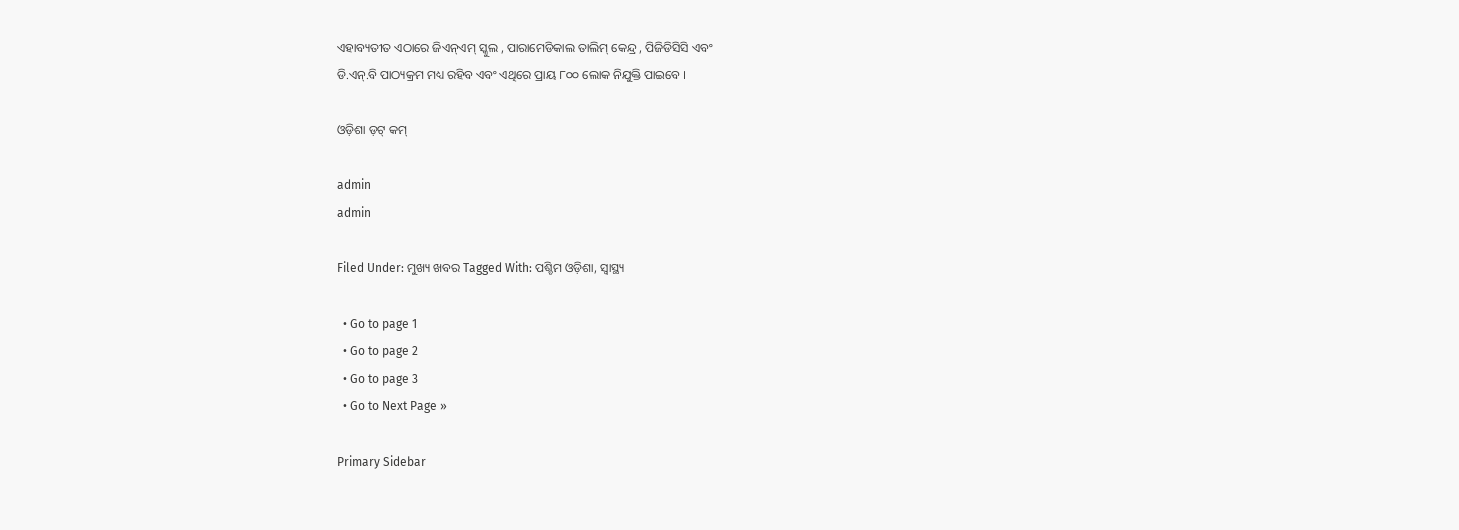ଏହାବ୍ୟତୀତ ଏଠାରେ ଜିଏନ୍ଏମ୍ ସ୍କୁଲ , ପାରାମେଡିକାଲ ତାଲିମ୍ କେନ୍ଦ୍ର , ପିଜିଡିସିସି ଏବଂ
ଡି.ଏନ୍.ବି ପାଠ୍ୟକ୍ରମ ମଧ୍ୟ ରହିବ ଏବଂ ଏଥିରେ ପ୍ରାୟ ୮୦୦ ଲୋକ ନିଯୁକ୍ତି ପାଇବେ ।

ଓଡ଼ିଶା ଡ଼ଟ୍ କମ୍

admin
admin

Filed Under: ମୁଖ୍ୟ ଖବର Tagged With: ପଶ୍ଚିମ ଓଡ଼ିଶା, ସ୍ୱାସ୍ଥ୍ୟ

  • Go to page 1
  • Go to page 2
  • Go to page 3
  • Go to Next Page »

Primary Sidebar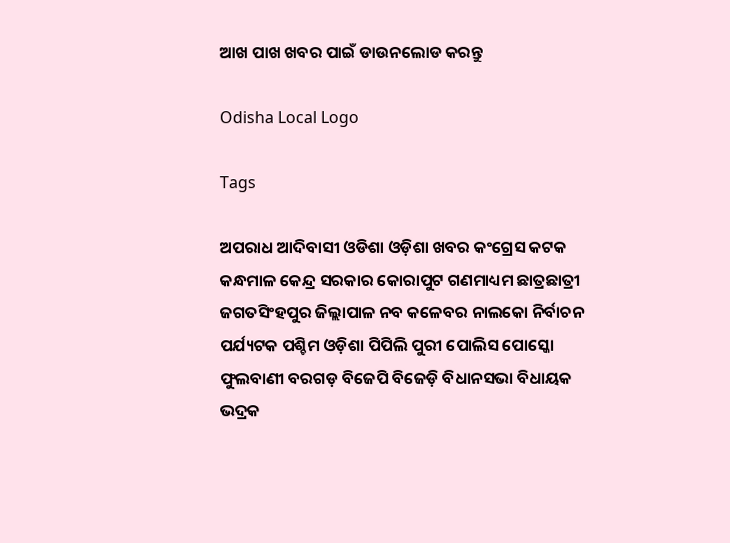ଆଖ ପାଖ ଖବର ପାଇଁ ଡାଉନଲୋଡ କରନ୍ତୁ

Odisha Local Logo

Tags

ଅପରାଧ ଆଦିବାସୀ ଓଡିଶା ଓଡ଼ିଶା ଖବର କଂଗ୍ରେସ କଟକ କନ୍ଧମାଳ କେନ୍ଦ୍ର ସରକାର କୋରାପୁଟ ଗଣମାଧ୍ୟମ ଛାତ୍ରଛାତ୍ରୀ ଜଗତସିଂହପୁର ଜିଲ୍ଲାପାଳ ନବ କଳେବର ନାଲକୋ ନିର୍ବାଚନ ପର୍ଯ୍ୟଟକ ପଶ୍ଚିମ ଓଡ଼ିଶା ପିପିଲି ପୁରୀ ପୋଲିସ ପୋସ୍କୋ ଫୁଲବାଣୀ ବରଗଡ଼ ବିଜେପି ବିଜେଡ଼ି ବିଧାନସଭା ବିଧାୟକ ଭଦ୍ରକ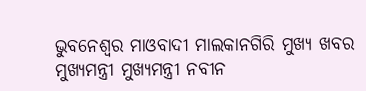ଭୁବନେଶ୍ୱର ମାଓବାଦୀ ମାଲକାନଗିରି ମୁଖ୍ୟ ଖବର ମୁଖ୍ୟମନ୍ତ୍ରୀ ମୁଖ୍ୟମନ୍ତ୍ରୀ ନବୀନ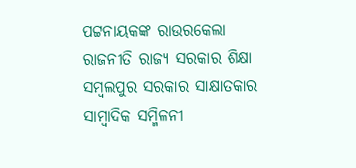ପଟ୍ଟନାୟକଙ୍କ ରାଉରକେଲା ରାଜନୀତି ରାଜ୍ୟ ସରକାର ଶିକ୍ଷା ସମ୍ବଲପୁର ସରକାର ସାକ୍ଷାତକାର ସାମ୍ବାଦିକ ସମ୍ମିଳନୀ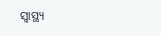ସ୍ୱାସ୍ଥ୍ୟ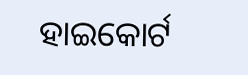ହାଇକୋର୍ଟ